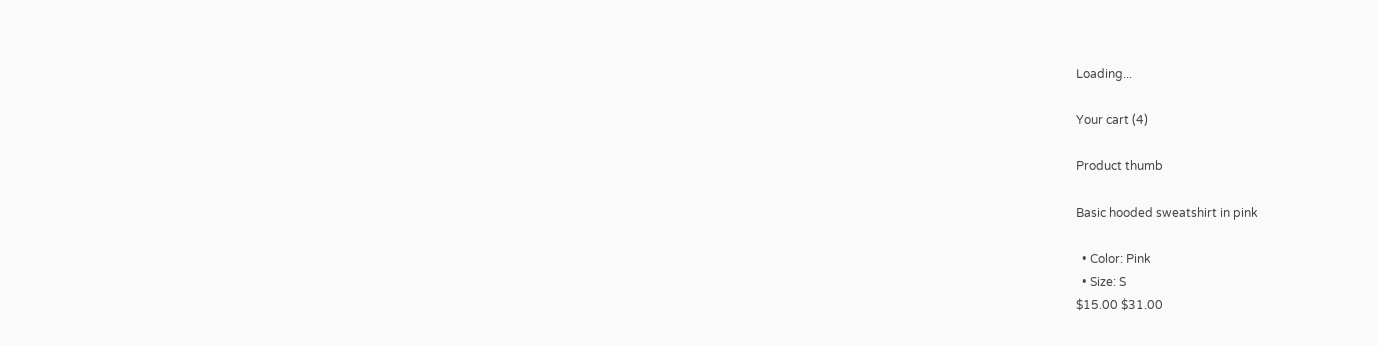Loading...

Your cart (4)

Product thumb

Basic hooded sweatshirt in pink

  • Color: Pink
  • Size: S
$15.00 $31.00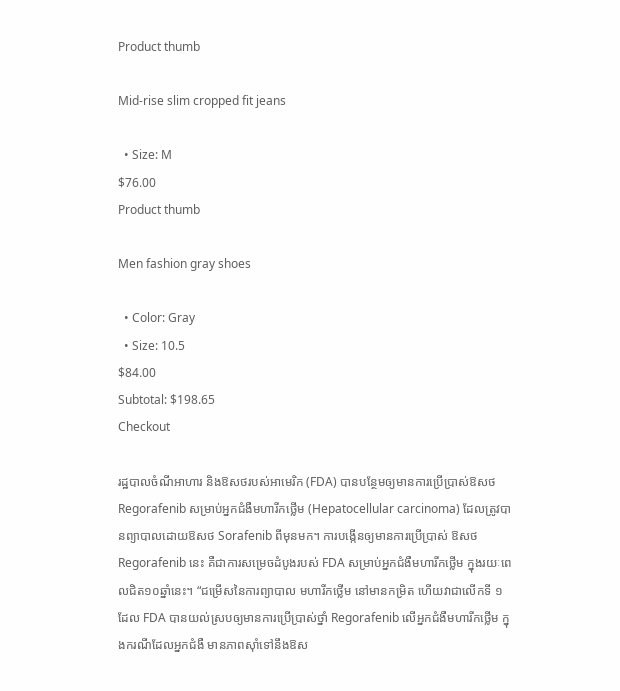Product thumb

Mid-rise slim cropped fit jeans

  • Size: M
$76.00
Product thumb

Men fashion gray shoes

  • Color: Gray
  • Size: 10.5
$84.00
Subtotal: $198.65
Checkout

រដ្ឋបាលចំណីអាហារ និងឱសថរបស់អាមេរិក (FDA) បានបន្ថែមឲ្យមានការប្រើប្រាស់ឱសថ Regorafenib សម្រាប់អ្នកជំងឺមហារីកថ្លើម (Hepatocellular carcinoma) ដែលត្រូវបានព្យាបាលដោយឱសថ Sorafenib ពីមុនមក។ ការបង្កើនឲ្យមានការប្រើប្រាស់ ឱសថ Regorafenib នេះ គឺជាការសម្រេចដំបូងរបស់ FDA សម្រាប់អ្នកជំងឺមហារីកថ្លើម ក្នុងរយៈពេលជិត១០ឆ្នាំនេះ។ “ជម្រើសនៃការព្យាបាល មហារីកថ្លើម នៅមានកម្រិត ហើយវាជាលើកទី ១ ដែល FDA បានយល់ស្របឲ្យមានការប្រើប្រាស់ថ្នាំ Regorafenib លើអ្នកជំងឺមហារីកថ្លើម ក្នុងករណីដែលអ្នកជំងឺ មានភាពស៊ាំទៅនឹងឱស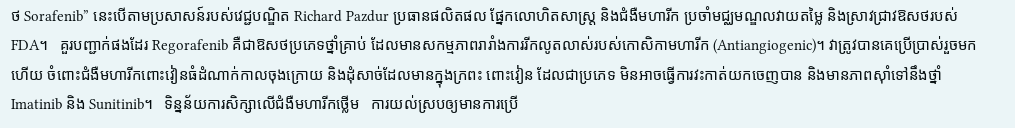ថ Sorafenib” នេះបើតាមប្រសាសន៍របស់វេជ្ជបណ្ឌិត Richard Pazdur ប្រធានផលិតផល ផ្នែកលោហិតសាស្រ្ត និងជំងឺមហារីក ប្រចាំមជ្ឈមណ្ឌលវាយតម្លៃ និងស្រាវជ្រាវឱសថរបស់ FDA។   គួរបញ្ជាក់ផងដែរ Regorafenib គឺជាឱសថប្រភេទថ្នាំគ្រាប់ ដែលមានសកម្មភាពរារាំងការរីកលូតលាស់របស់កោសិកាមហារីក (Antiangiogenic)។ វាត្រូវបានគេប្រើប្រាស់រួចមកហើយ ចំពោះជំងឺមហារីកពោះវៀនធំដំណាក់កាលចុងក្រោយ និងដុំសាច់ដែលមានក្នុងក្រពះ ពោះវៀន ដែលជាប្រភេទ មិនអាចធ្វើការវះកាត់យកចេញបាន និងមានភាពស៊ាំទៅនឹងថ្នាំ Imatinib និង Sunitinib។   ទិន្នន័យការសិក្សាលើជំងឺមហារីកថ្លើម   ការយល់ស្របឲ្យមានការប្រើ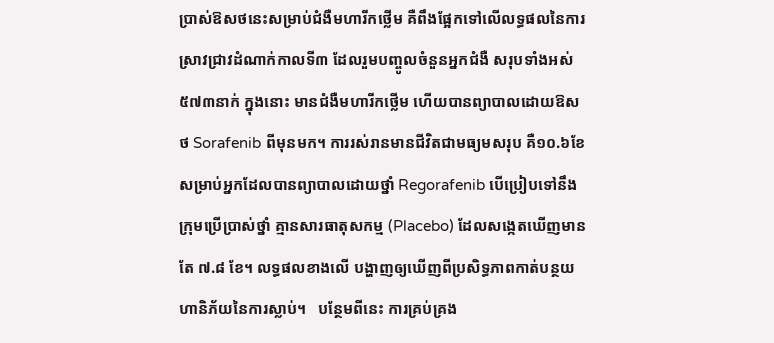ប្រាស់ឱសថនេះសម្រាប់ជំងឺមហារីកថ្លើម គឺពឹងផ្អែកទៅលើលទ្ធផលនៃការស្រាវជ្រាវដំណាក់កាលទី៣ ដែលរួមបញ្ចូលចំនួនអ្នកជំងឺ សរុបទាំងអស់ ៥៧៣នាក់ ក្នុងនោះ មានជំងឺមហារីកថ្លើម ហើយបានព្យាបាលដោយឱសថ Sorafenib ពីមុនមក។ ការរស់រានមានជីវិតជាមធ្យមសរុប គឺ១០.៦ខែ សម្រាប់អ្នកដែលបានព្យាបាលដោយថ្នាំ Regorafenib បើប្រៀបទៅនឹងក្រុមប្រើប្រាស់ថ្នាំ គ្មានសារធាតុសកម្ម (Placebo) ដែលសង្កេតឃើញមានតែ ៧.៨ ខែ។ លទ្ធផលខាងលើ បង្ហាញឲ្យឃើញពីប្រសិទ្ធភាពកាត់បន្ថយហានិភ័យនៃការស្លាប់។   បន្ថែមពីនេះ ការគ្រប់គ្រង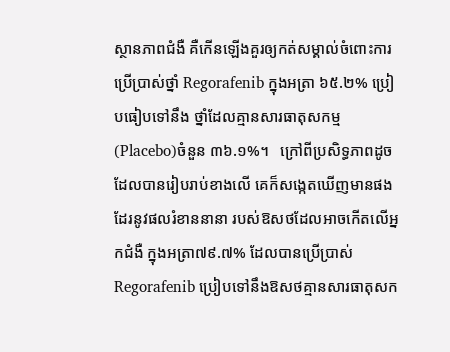ស្ថានភាពជំងឺ គឺកើនឡើងគួរឲ្យកត់សម្គាល់ចំពោះការប្រើប្រាស់ថ្នាំ Regorafenib ក្នុងអត្រា ៦៥.២% ប្រៀបធៀបទៅនឹង ថ្នាំដែលគ្មានសារធាតុសកម្ម (Placebo)ចំនួន ៣៦.១%។   ក្រៅពីប្រសិទ្ធភាពដូចដែលបានរៀបរាប់ខាងលើ គេក៏សង្កេតឃើញមានផងដែរនូវផលរំខាននានា របស់ឱសថដែលអាចកើតលើអ្នកជំងឺ ក្នុងអត្រា៧៩.៧% ដែលបានប្រើប្រាស់ Regorafenib ប្រៀបទៅនឹងឱសថគ្មានសារធាតុសក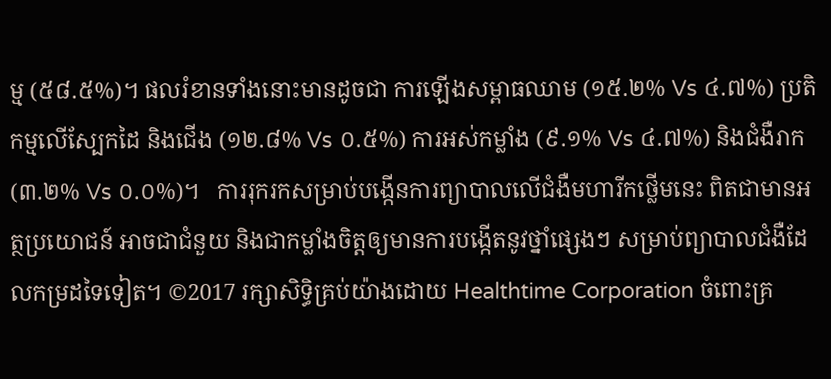ម្ម (៥៨.៥%)។ ផលរំខានទាំងនោះមានដូចជា ការឡើងសម្ពាធឈាម (១៥.២% Vs ៤.៧%) ប្រតិកម្មលើស្បែកដៃ និងជើង (១២.៨% Vs ០.៥%) ការអស់កម្លាំង (៩.១% Vs ៤.៧%) និងជំងឺរាក (៣.២% Vs ០.០%)។   ការរុករកសម្រាប់បង្កើនការព្យាបាលលើជំងឺមហារីកថ្លើមនេះ ពិតជាមានអត្ថប្រយោជន៍ អាចជាជំនួយ និងជាកម្លាំងចិត្តឲ្យមានការបង្កើតនូវថ្នាំផ្សេងៗ សម្រាប់ព្យាបាលជំងឺដែលកម្រដទៃទៀត។ ©2017 រក្សាសិទ្ធិគ្រប់យ៉ាងដោយ Healthtime Corporation ចំពោះគ្រ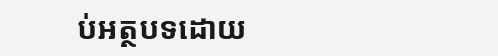ប់អត្ថបទដោយ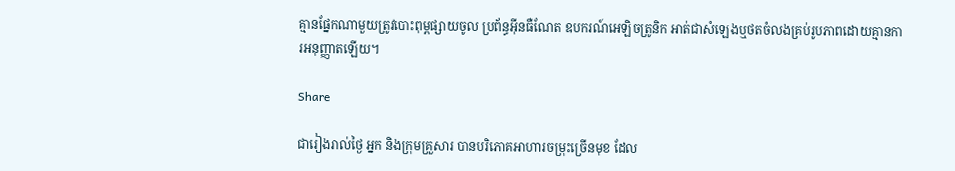គ្មានផ្នែកណាមួយត្រូវបោះពុម្ពផ្សាយចូល ប្រព័ន្ធអ៊ីនធឺណែត ឧបករណ៍អេឡិចត្រូនិក អាត់ជាសំឡេងឬថតចំលងគ្រប់រូបភាពដោយគ្មានការអនុញ្ញាតឡើយ។

Share

ជារៀងរាល់ថ្ងៃ អ្នក និងក្រុមគ្រួសារ បានបរិភោគអាហារចម្រុះច្រើនមុខ ដែល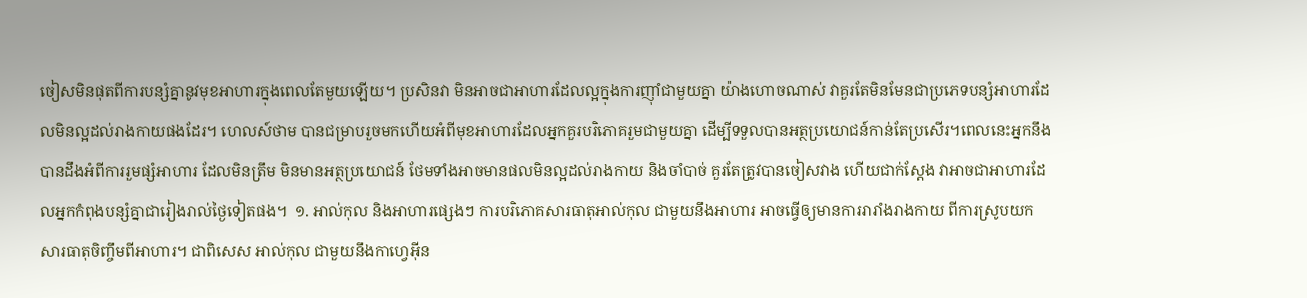ចៀសមិនផុតពីការបន្សំគ្នានូវមុខអាហារក្នុងពេលតែមួយឡើយ។ ប្រសិនវា មិនអាចជាអាហារដែលល្អក្នុងការញ៉ាំជាមួយគ្នា យ៉ាងហោចណាស់ វាគួរតែមិនមែនជាប្រភេទបន្សំអាហារដែលមិនល្អដល់រាងកាយផងដែរ។ ហេលស៍ថាម បានជម្រាបរួចមកហើយអំពីមុខអាហារដែលអ្នកគួរបរិភោគរួមជាមួយគ្នា ដើម្បីទទួលបានអត្ថប្រយោជន៍កាន់តែប្រសើរ។ពេលនេះអ្នកនឹងបានដឹងអំពីការរួមផ្សំអាហារ ដែលមិនត្រឹម មិនមានអត្ថប្រយោជន៍ ថែមទាំងអាចមានផលមិនល្អដល់រាងកាយ និងចាំបាច់ គួរតែត្រូវបានចៀសវាង ហើយជាក់ស្តែង វាអាចជាអាហារដែលអ្នកកំពុងបន្សំគ្នាជារៀងរាល់ថ្ងៃទៀតផង។  ១. អាល់កុល និងអាហារផ្សេងៗ ការបរិភោគសារធាតុអាល់កុល ជាមួយនឹងអាហារ អាចធ្វើឲ្យមានការរារាំងរាងកាយ ពីការស្រូបយកសារធាតុចិញ្ចឹមពីអាហារ។ ជាពិសេស អាល់កុល ជាមួយនឹងកាហ្វេអ៊ីន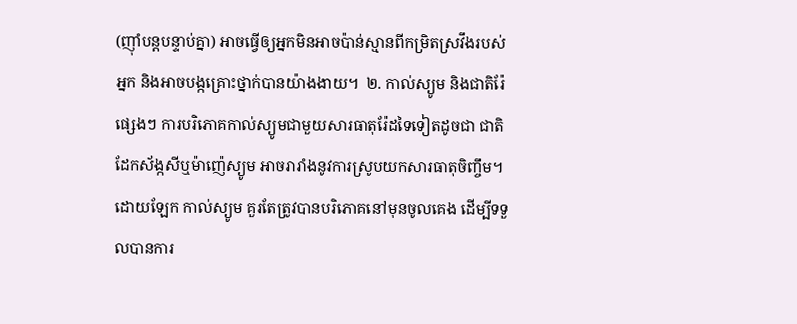(ញ៉ាំបន្តបន្ទាប់គ្នា) អាចធ្វើឲ្យអ្នកមិនអាចប៉ាន់ស្មានពីកម្រិតស្រវឹងរបស់អ្នក និងអាចបង្កគ្រោះថ្នាក់បានយ៉ាងងាយ។  ២. កាល់ស្យូម និងជាតិរ៉ែផ្សេងៗ ការបរិភោគកាល់ស្យូមជាមួយសារធាតុរ៉ែដទៃទៀតដូចជា ជាតិដែកស័ង្កសីឬម៉ាញ៉េស្យូម អាចរារាំងនូវការស្រូបយកសារធាតុចិញ្ចឹម។ ដោយឡែក កាល់ស្យូម គួរតែត្រូវបានបរិភោគនៅមុនចូលគេង ដើម្បីទទួលបានការ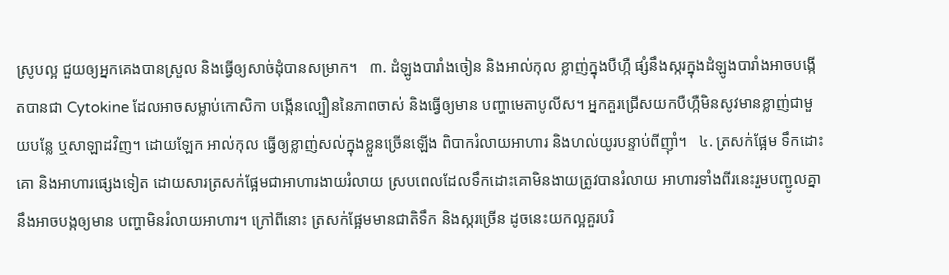ស្រូបល្អ ជួយឲ្យអ្នកគេងបានស្រួល និងធ្វើឲ្យសាច់ដុំបានសម្រាក។   ៣. ដំឡូងបារាំងចៀន និងអាល់កុល ខ្លាញ់ក្នុងបឺហ្កឺ ផ្សំនឹងស្ករក្នុងដំឡូងបារាំងអាចបង្កើតបានជា Cytokine ដែលអាចសម្លាប់កោសិកា បង្កើនល្បឿននៃភាពចាស់ និងធ្វើឲ្យមាន បញ្ហាមេតាបូលីស។ អ្នកគួរជ្រើសយកបឺហ្កឺមិនសូវមានខ្លាញ់ជាមួយបន្លែ ឬសាឡាដវិញ។ ដោយឡែក អាល់កុល ធ្វើឲ្យខ្លាញ់សល់ក្នុងខ្លួនច្រើនឡើង ពិបាករំលាយអាហារ និងហល់យូរបន្ទាប់ពីញ៉ាំ។   ៤. ត្រសក់ផ្អែម ទឹកដោះគោ និងអាហារផ្សេងទៀត ដោយសារត្រសក់ផ្អែមជាអាហារងាយរំលាយ ស្របពេលដែលទឹកដោះគោមិនងាយត្រូវបានរំលាយ អាហារទាំងពីរនេះរួមបញ្ជូលគ្នា នឹងអាចបង្កឲ្យមាន បញ្ហាមិនរំលាយអាហារ។ ក្រៅពីនោះ ត្រសក់ផ្អែមមានជាតិទឹក និងស្ករច្រើន ដូចនេះយកល្អគួរបរិ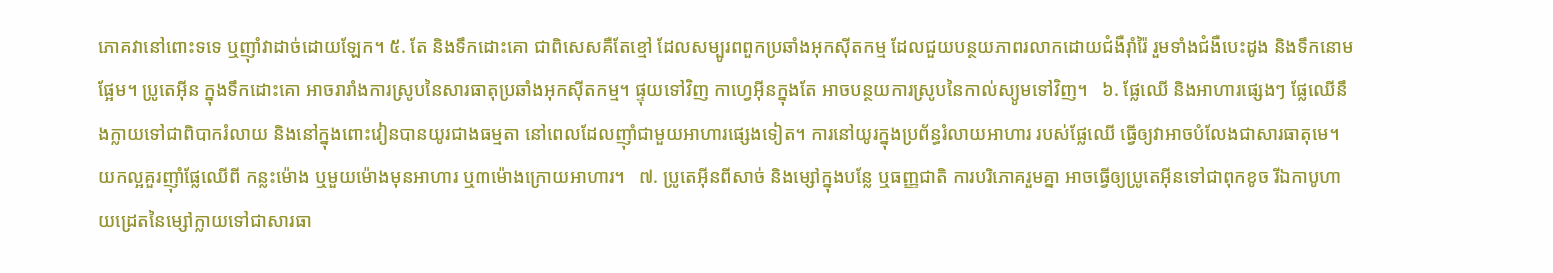ភោគវានៅពោះទទេ ឬញ៉ាំវាដាច់ដោយឡែក។ ៥. តែ និងទឹកដោះគោ ជាពិសេសគឺតែខ្មៅ ដែលសម្បូរពពួកប្រឆាំងអុកស៊ីតកម្ម ដែលជួយបន្ថយភាពរលាកដោយជំងឺរ៉ាំរ៉ៃ រួមទាំងជំងឺបេះដូង និងទឹកនោមផ្អែម។ ប្រូតេអ៊ីន ក្នុងទឹកដោះគោ អាចរារាំងការស្រូបនៃសារធាតុប្រឆាំងអុកស៊ីតកម្ម។ ផ្ទុយទៅវិញ កាហ្វេអ៊ីនក្នុងតែ អាចបន្ថយការស្រូបនៃកាល់ស្យូមទៅវិញ។   ៦. ផ្លែឈើ និងអាហារផ្សេងៗ ផ្លែឈើនឹងក្លាយទៅជាពិបាករំលាយ និងនៅក្នុងពោះវៀនបានយូរជាងធម្មតា នៅពេលដែលញ៉ាំជាមួយអាហារផ្សេងទៀត។ ការនៅយូរក្នុងប្រព័ន្ធរំលាយអាហារ របស់ផ្លែឈើ ធ្វើឲ្យវាអាចបំលែងជាសារធាតុមេ។ យកល្អគួរញ៉ាំផ្លែឈើពី កន្លះម៉ោង ឬមួយម៉ោងមុនអាហារ ឬ៣ម៉ោងក្រោយអាហារ។   ៧. ប្រូតេអ៊ីនពីសាច់ និងម្សៅក្នុងបន្លែ ឬធញ្ញជាតិ ការបរិភោគរួមគ្នា អាចធ្វើឲ្យប្រូតេអ៊ីនទៅជាពុកខូច រីឯកាបូហាយដ្រេតនៃម្សៅក្លាយទៅជាសារធា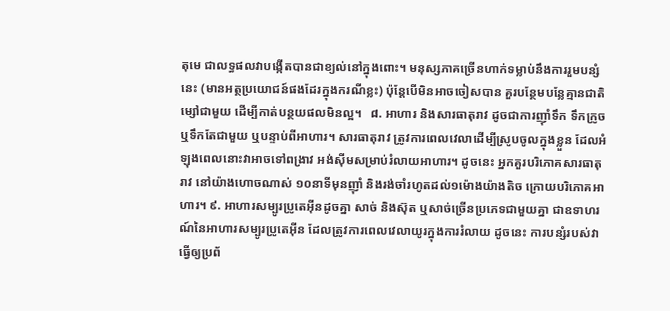តុមេ ជាលទ្ធផលវាបង្កើតបានជាខ្យល់នៅក្នុងពោះ។ មនុស្សភាគច្រើនហាក់ទម្លាប់នឹងការរួមបន្សំនេះ (មានអត្ថប្រយោជន៍ផងដែរក្នុងករណីខ្លះ) ប៉ុន្តែបើមិនអាចចៀសបាន គួរបន្ថែមបន្លែគ្មានជាតិម្សៅជាមួយ ដើម្បីកាត់បន្ថយផលមិនល្អ។   ៨. អាហារ និងសារធាតុរាវ ដូចជាការញ៉ាំទឹក ទឹកក្រូច ឬទឹកតែជាមួយ ឬបន្ទាប់ពីអាហារ។ សារធាតុរាវ ត្រូវការពេលវេលាដើម្បីស្រូបចូលក្នុងខ្លួន ដែលអំឡុងពេលនោះវាអាចទៅពង្រាវ អង់ស៊ីមសម្រាប់រំលាយអាហារ។ ដូចនេះ អ្នកគួរបរិភោគសារធាតុរាវ នៅយ៉ាងហោចណាស់ ១០នាទីមុនញ៉ាំ និងរង់ចាំរហូតដល់១ម៉ោងយ៉ាងតិច ក្រោយបរិភោគអាហារ។ ៩. អាហារសម្បូរប្រូតេអ៊ីនដូចគ្នា សាច់ និងស៊ុត ឬសាច់ច្រើនប្រភេទជាមួយគ្នា ជាឧទាហរណ៍នៃអាហារសម្បូរប្រូតេអ៊ីន ដែលត្រូវការពេលវេលាយូរក្នុងការរំលាយ ដូចនេះ ការបន្សំរបស់វា ធ្វើឲ្យប្រព័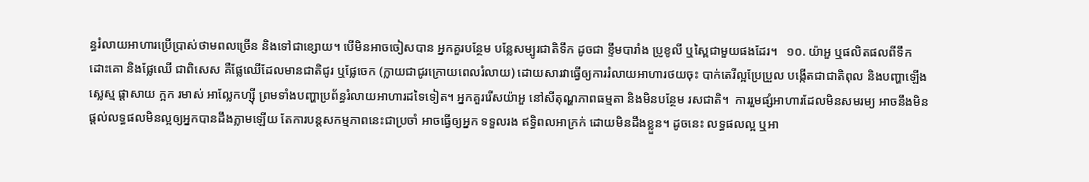ន្ធរំលាយអាហារប្រើប្រាស់ថាមពលច្រើន និងទៅជាខ្សោយ។ បើមិនអាចចៀសបាន អ្នកគួរបន្ថែម បន្លែសម្បូរជាតិទឹក ដូចជា ខ្ទឹមបារាំង ប្រូខូលី ឬស្ពៃជាមួយផងដែរ។   ១០. យ៉ាអួ ឬផលិតផលពីទឹកដោះគោ និងផ្លែឈើ ជាពិសេស គឺផ្លែឈើដែលមានជាតិជូរ ឬផ្លែចេក (ក្លាយជាជូរក្រោយពេលរំលាយ) ដោយសារវាធ្វើឲ្យការរំលាយអាហារថយចុះ បាក់តេរីល្អប្រែប្រួល បង្កើតជាជាតិពុល និងបញ្ហាឡើងស្លេស្ម ផ្តាសាយ ក្អក រមាស់ អាល្លែកហ្ស៊ី ព្រមទាំងបញ្ហាប្រព័ន្ធរំលាយអាហារដទៃទៀត។ អ្នកគួររើសយ៉ាអួ នៅសីតុណ្ហភាពធម្មតា និងមិនបន្ថែម រសជាតិ។  ការរួមផ្សំអាហារដែលមិនសមរម្យ អាចនឹងមិនផ្តល់លទ្ធផលមិនល្អឲ្យអ្នកបានដឹងភ្លាមឡើយ តែការបន្តសកម្មភាពនេះជាប្រចាំ អាចធ្វើឲ្យអ្នក ទទួលរង ឥទ្ធិពលអាក្រក់ ដោយមិនដឹងខ្លួន។ ដូចនេះ លទ្ធផលល្អ ឬអា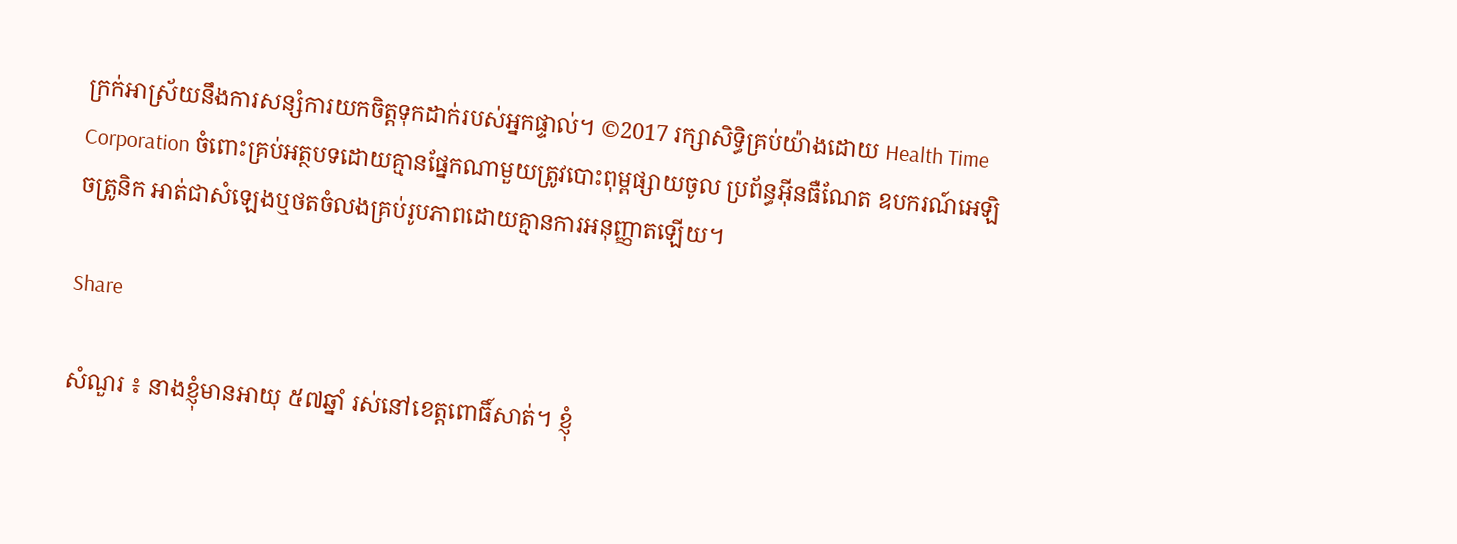ក្រក់អាស្រ័យនឹងការសន្សំការយកចិត្តទុកដាក់របស់អ្នកផ្ទាល់។ ©2017 រក្សាសិទ្ធិគ្រប់យ៉ាងដោយ Health Time Corporation ចំពោះគ្រប់អត្ថបទដោយគ្មានផ្នែកណាមួយត្រូវបោះពុម្ពផ្សាយចូល ប្រព័ន្ធអ៊ីនធឺណែត ឧបករណ៍អេឡិចត្រូនិក អាត់ជាសំឡេងឬថតចំលងគ្រប់រូបភាពដោយគ្មានការអនុញ្ញាតឡើយ។

Share

សំណួរ ៖ នាងខ្ញុំមានអាយុ ៥៧ឆ្នាំ រស់នៅខេត្តពោធិ៍សាត់។ ខ្ញុំ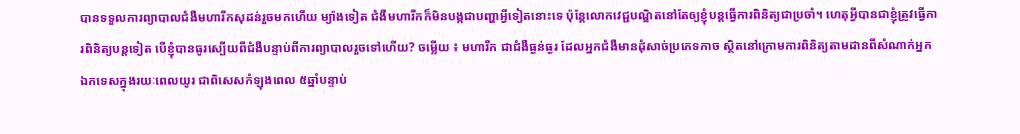បានទទួលការព្យាបាលជំងឺមហារីកសុដន់រួចមកហើយ ម្យ៉ាងទៀត ជំងឺមហារីកក៏មិនបង្កជាបញ្ហាអ្វីទៀតនោះទេ ប៉ុន្តែលោកវេជ្ជបណ្ឌិតនៅតែឲ្យខ្ញុំបន្តធ្វើការពិនិត្យជាប្រចាំ។ ហេតុអ្វីបានជាខ្ញុំត្រូវធ្វើការពិនិត្យបន្តទៀត បើខ្ញុំបានធូរស្បើយពីជំងឺបន្ទាប់ពីការព្យាបាលរួចទៅហើយ? ចម្លើយ ៖ មហារីក ជាជំងឺធ្ងន់ធ្ងរ ដែលអ្នកជំងឺមានដុំសាច់ប្រភេទកាច ស្ថិតនៅក្រោមការពិនិត្យតាមដានពីសំណាក់អ្នកឯកទេសក្នុងរយៈពេលយូរ ជាពិសេសកំឡុងពេល ៥ឆ្នាំបន្ទាប់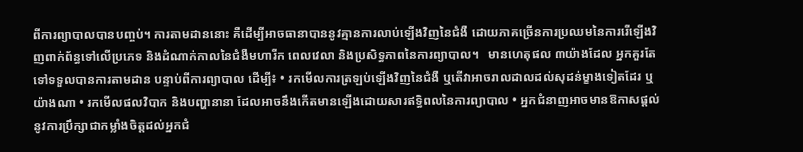ពីការព្យាបាលបានបញ្ចប់។ ការតាមដាននោះ គឺដើម្បីអាចធានាបាននូវគ្មានការលាប់ឡើងវិញនៃជំងឺ ដោយភាគច្រើនការប្រឈមនៃការរើឡើងវិញពាក់ព័ន្ធទៅលើប្រភេទ និងដំណាក់កាលនៃជំងឺមហារីក ពេលវេលា និងប្រសិទ្ធភាពនៃការព្យាបាល។   មានហេតុផល ៣យ៉ាងដែល អ្នកគួរតែទៅទទួលបានការតាមដាន បន្ទាប់ពីការព្យាបាល ដើម្បី៖ • រកមើលការត្រឡប់ឡើងវិញនៃជំងឺ ឬតើវាអាចរាលដាលដល់សុដន់ម្ខាងទៀតដែរ ឬយ៉ាងណា • រកមើលផលវិបាក និងបញ្ហានានា ដែលអាចនឹងកើតមានឡើងដោយសារឥទ្ធិពលនៃការព្យាបាល • អ្នកជំនាញអាចមានឱកាសផ្តល់នូវការប្រឹក្សាជាកម្លាំងចិត្តដល់អ្នកជំ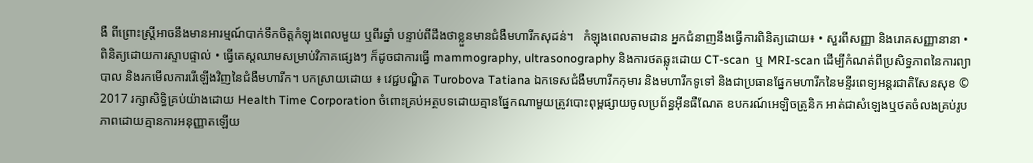ងឺ ពីព្រោះស្រ្តីអាចនឹងមានអារម្មណ៍បាក់ទឹកចិត្តកំឡុងពេលមួយ ឬពីរឆ្នាំ បន្ទាប់ពីដឹងថាខ្លួនមានជំងឺមហារីកសុដន់។   កំឡុងពេលតាមដាន អ្នកជំនាញនឹងធ្វើការពិនិត្យដោយ៖ • សួរពីសញ្ញា និងរោគសញ្ញានានា • ពិនិត្យដោយការស្ទាបផ្ទាល់ • ធ្វើតេស្តឈាមសម្រាប់វិភាគផ្សេងៗ ក៏ដូចជាការធ្វើ mammography, ultrasonography និងការថតឆ្លុះដោយ CT-scan  ឬ MRI-scan ដើម្បីកំណត់ពីប្រសិទ្ធភាពនៃការព្យាបាល និងរកមើលការរើឡើងវិញនៃជំងឺមហារីក។ បកស្រាយដោយ ៖ វេជ្ជបណ្ឌិត Turobova Tatiana ឯកទេសជំងឺមហារីកកុមារ និងមហារីកទូទៅ និងជាប្រធានផ្នែកមហារីកនៃមន្ទីរពេទ្យអន្តរជាតិសែនសុខ © 2017 រក្សាសិទ្ធិគ្រប់យ៉ាងដោយ Health Time Corporation ចំពោះគ្រប់អត្ថបទដោយគ្មានផ្នែកណាមួយត្រូវបោះពុម្ពផ្សាយចូលប្រព័ន្ធអ៊ីនធឺណែត ឧបករណ៍អេឡិចត្រូនិក អាត់ជាសំឡេងឬថតចំលងគ្រប់រូបភាពដោយគ្មានការអនុញ្ញាតឡើយ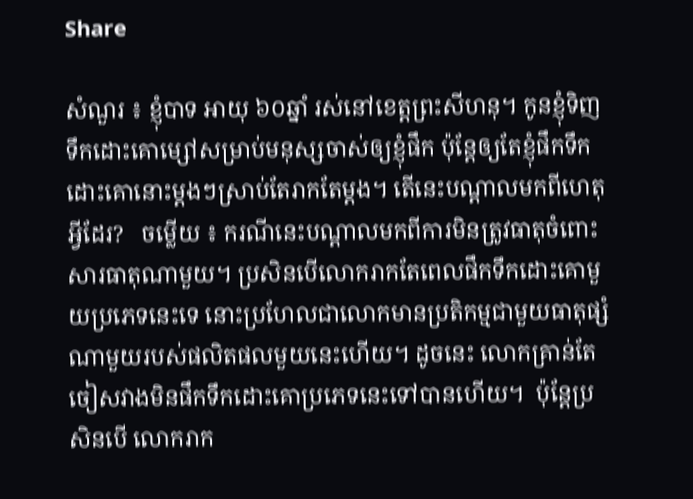Share

សំណួរ ៖ ខ្ញុំបាទ អាយុ ៦០ឆ្នាំ រស់នៅខេត្តព្រះសីហនុ។ កូនខ្ញុំទិញទឹកដោះគោម្សៅសម្រាប់មនុស្សចាស់ឲ្យខ្ញុំផឹក ប៉ុន្តែឲ្យតែខ្ញុំផឹកទឹកដោះគោនោះម្តងៗស្រាប់តែរាកតែម្តង។ តើនេះបណ្តាលមកពីហេតុអ្វីដែរ?   ចម្លើយ ៖ ករណីនេះបណ្តាលមកពីការមិនត្រូវធាតុចំពោះសារធាតុណាមួយ។ ប្រសិនបើលោករាកតែពេលផឹកទឹកដោះគោមួយប្រភេទនេះទេ នោះប្រហែលជាលោកមានប្រតិកម្មជាមួយធាតុផ្សំណាមួយរបស់ផលិតផលមួយនេះហើយ។ ដូចនេះ លោកគ្រាន់តែចៀសវាងមិនផឹកទឹកដោះគោប្រភេទនេះទៅបានហើយ។  ប៉ុន្តែប្រសិនបើ លោករាក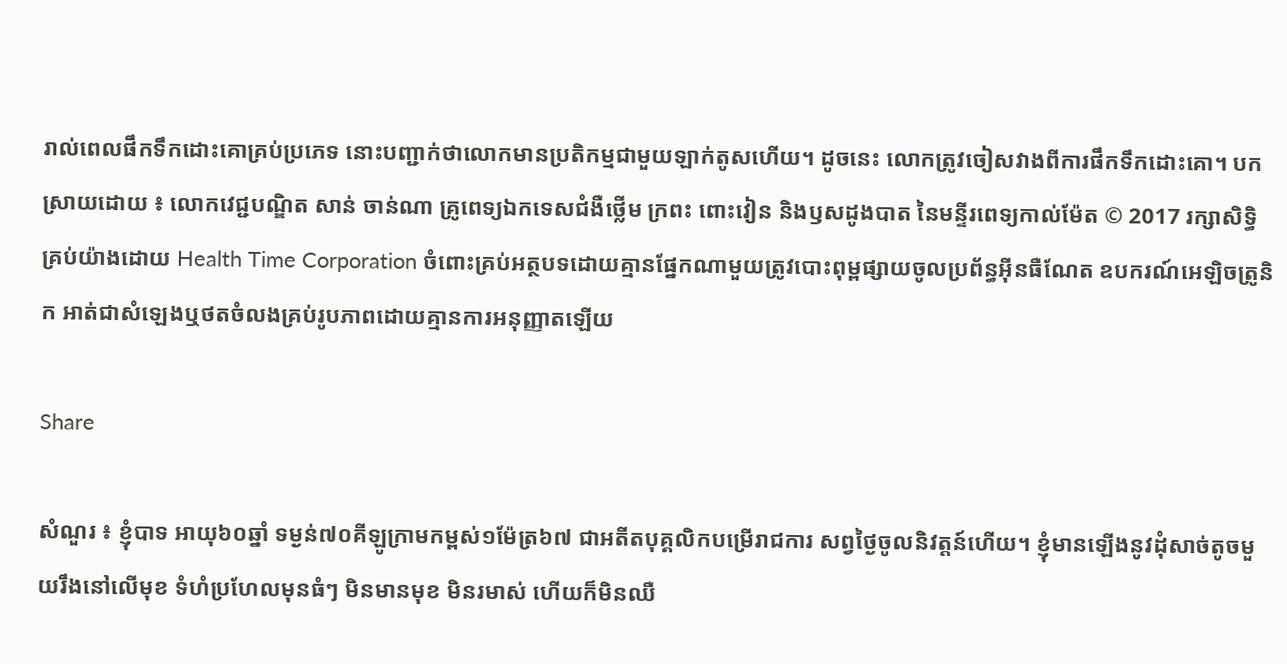រាល់ពេលផឹកទឹកដោះគោគ្រប់ប្រភេទ នោះបញ្ជាក់ថាលោកមានប្រតិកម្មជាមួយឡាក់តូសហើយ។ ដូចនេះ លោកត្រូវចៀសវាងពីការផឹកទឹកដោះគោ។ បកស្រាយដោយ ៖ លោកវេជ្ជបណ្ឌិត សាន់ ចាន់ណា គ្រូពេទ្យឯកទេសជំងឺថ្លើម ក្រពះ ពោះវៀន និងឫសដូងបាត នៃមន្ទីរពេទ្យកាល់ម៉ែត © 2017 រក្សាសិទ្ធិគ្រប់យ៉ាងដោយ Health Time Corporation ចំពោះគ្រប់អត្ថបទដោយគ្មានផ្នែកណាមួយត្រូវបោះពុម្ពផ្សាយចូលប្រព័ន្ធអ៊ីនធឺណែត ឧបករណ៍អេឡិចត្រូនិក អាត់ជាសំឡេងឬថតចំលងគ្រប់រូបភាពដោយគ្មានការអនុញ្ញាតឡើយ

Share

សំណួរ ៖ ខ្ញុំបាទ អាយុ៦០ឆ្នាំ ទម្ងន់៧០គីឡូក្រាមកម្ពស់១ម៉ែត្រ៦៧ ជាអតីតបុគ្គលិកបម្រើរាជការ សព្វថ្ងៃចូលនិវត្តន៍ហើយ។ ខ្ញុំមានឡើងនូវដុំសាច់តូចមួយរឹងនៅលើមុខ ទំហំប្រហែលមុនធំៗ មិនមានមុខ មិនរមាស់ ហើយក៏មិនឈឺ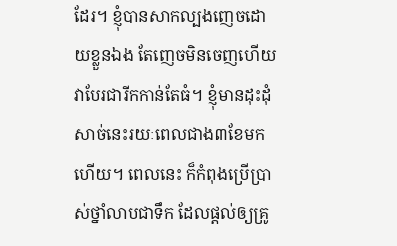ដែរ។ ខ្ញុំបានសាកល្បងញេចដោយខ្លួនឯង តែញេចមិនចេញហើយវាបែរជារីកកាន់តែធំ។ ខ្ញុំមានដុះដុំសាច់នេះរយៈពេលជាង៣ខែមកហើយ។ ពេលនេះ ក៏កំពុងប្រើប្រាស់ថ្នាំលាបជាទឹក ដែលផ្តល់ឲ្យគ្រូ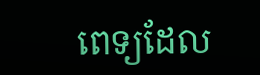ពេទ្យដែល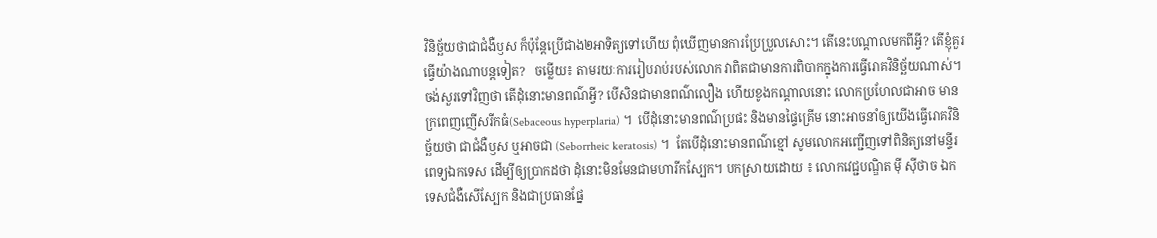វិនិច្ឆ័យថាជាជំងឺឫស ក៏ប៉ុន្តែប្រើជាង២អាទិត្យទៅហើយ ពុំឃើញមានការប្រែប្រួលសោះ។ តើនេះបណ្តាលមកពីអ្វី? តើខ្ញុំគួរធ្វើយ៉ាងណាបន្តទៀត?   ចម្លើយ៖ តាមរយៈការរៀបរាប់របស់លោក វាពិតជាមានការពិបាកក្នុងការធ្វើរោគវិនិច្ឆ័យណាស់។ ចង់សួរទៅវិញថា តើដុំនោះមានពណ៌អ្វី? បើសិនជាមានពណ៌លឿង ហើយខូងកណ្តាលនោះ លោកប្រហែលជាអាច មានក្រពេញញើសរីកធំ(Sebaceous hyperplaria) ។  បើដុំនោះមានពណ៌ប្រផះ និងមានផ្ទៃគ្រើម នោះអាចនាំឲ្យយើងធ្វើរោគវិនិច្ឆ័យថា ជាជំងឺឫស ឬអាចជា (Seborrheic keratosis) ។  តែបើដុំនោះមានពណ៌ខ្មៅ សូមលោកអញ្ជើញទៅពិនិត្យនៅមន្ទីរពេទ្យឯកទេស ដើម្បីឲ្យប្រាកដថា ដុំនោះមិនមែនជាមហារីកស្បែក។ បកស្រាយដោយ ៖ លោកវេជ្ជបណ្ឌិត ម៉ី ស៊ីថាច ឯកទេសជំងឺសើស្បែក និងជាប្រធានផ្នែ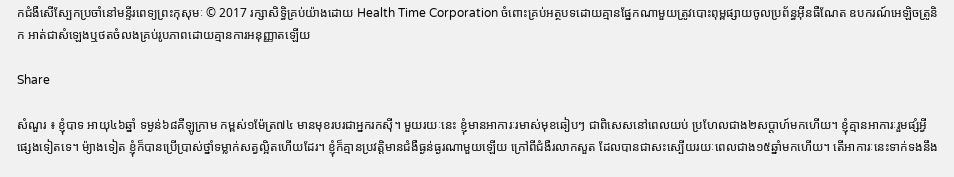កជំងឺសើស្បែកប្រចាំនៅមន្ទីរពេទ្យព្រះកុសុមៈ © 2017 រក្សាសិទ្ធិគ្រប់យ៉ាងដោយ Health Time Corporation ចំពោះគ្រប់អត្ថបទដោយគ្មានផ្នែកណាមួយត្រូវបោះពុម្ពផ្សាយចូលប្រព័ន្ធអ៊ីនធឺណែត ឧបករណ៍អេឡិចត្រូនិក អាត់ជាសំឡេងឬថតចំលងគ្រប់រូបភាពដោយគ្មានការអនុញ្ញាតឡើយ

Share

សំណួរ ៖ ខ្ញុំបាទ អាយុ៤៦ឆ្នាំ ទម្ងន់៦៨គីឡូក្រាម កម្ពស់១ម៉ែត្រ៧៤ មានមុខរបរជាអ្នករកស៊ី។ មួយរយៈនេះ ខ្ញុំមានអាការៈរមាស់មុខឆៀបៗ ជាពិសេសនៅពេលយប់ ប្រហែលជាង២សប្តាហ៍មកហើយ។ ខ្ញុំគ្មានអាការៈរួមផ្សំអ្វីផ្សេងទៀតទេ។ ម៉្យាងទៀត ខ្ញុំក៏បានប្រើប្រាស់ថ្នាំទម្លាក់សត្វល្អិតហើយដែរ។ ខ្ញុំក៏គ្មានប្រវត្តិមានជំងឺធ្ងន់ធ្ងរណាមួយឡើយ ក្រៅពីជំងឺរលាកសួត ដែលបានជាសះស្បើយរយៈពេលជាង១៥ឆ្នាំមកហើយ។ តើអាការៈនេះទាក់ទងនឹង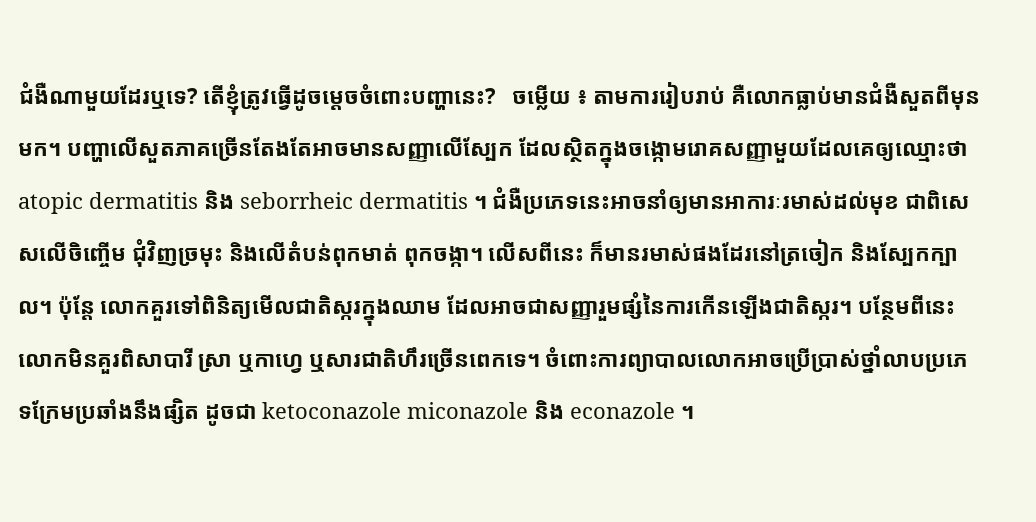ជំងឺណាមួយដែរឬទេ? តើខ្ញុំត្រូវធ្វើដូចម្តេចចំពោះបញ្ហានេះ?   ចម្លើយ ៖ តាមការរៀបរាប់ គឺលោកធ្លាប់មានជំងឺសួតពីមុនមក។ បញ្ហាលើសួតភាគច្រើនតែងតែអាចមានសញ្ញាលើស្បែក ដែលស្ថិតក្នុងចង្កោមរោគសញ្ញាមួយដែលគេឲ្យឈ្មោះថា atopic dermatitis និង seborrheic dermatitis ។ ជំងឺប្រភេទនេះអាចនាំឲ្យមានអាការៈរមាស់ដល់មុខ ជាពិសេសលើចិញ្ចើម ជុំវិញច្រមុះ និងលើតំបន់ពុកមាត់ ពុកចង្កា។ លើសពីនេះ ក៏មានរមាស់ផងដែរនៅត្រចៀក និងស្បែកក្បាល។ ប៉ុន្តែ លោកគួរទៅពិនិត្យមើលជាតិស្ករក្នុងឈាម ដែលអាចជាសញ្ញារួមផ្សំនៃការកើនឡើងជាតិស្ករ។ បន្ថែមពីនេះលោកមិនគួរពិសាបារី ស្រា ឬកាហ្វេ ឬសារជាតិហឹរច្រើនពេកទេ។ ចំពោះការព្យាបាលលោកអាចប្រើប្រាស់ថ្នាំលាបប្រភេទក្រែមប្រឆាំងនឹងផ្សិត ដូចជា ketoconazole miconazole និង econazole ។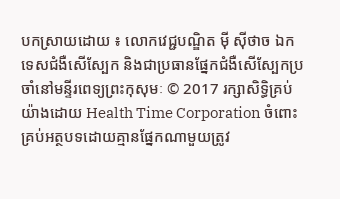បកស្រាយដោយ ៖ លោកវេជ្ជបណ្ឌិត ម៉ី ស៊ីថាច ឯកទេសជំងឺសើស្បែក និងជាប្រធានផ្នែកជំងឺសើស្បែកប្រចាំនៅមន្ទីរពេទ្យព្រះកុសុមៈ © 2017 រក្សាសិទ្ធិគ្រប់យ៉ាងដោយ Health Time Corporation ចំពោះគ្រប់អត្ថបទដោយគ្មានផ្នែកណាមួយត្រូវ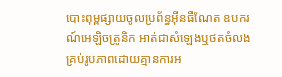បោះពុម្ពផ្សាយចូលប្រព័ន្ធអ៊ីនធឺណែត ឧបករណ៍អេឡិចត្រូនិក អាត់ជាសំឡេងឬថតចំលងគ្រប់រូបភាពដោយគ្មានការអ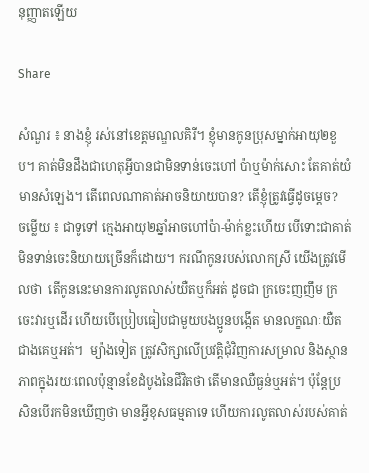នុញ្ញាតឡើយ

Share

សំណួរ ៖ នាងខ្ញុំ រស់នៅខេត្តមណ្ឌលគិរី។ ខ្ញុំមានកូនប្រុសម្នាក់អាយុ២ខួប។ គាត់មិនដឹងជាហេតុអ្វីបានជាមិនទាន់ចេះហៅ ប៉ាឬម៉ាក់សោះ តែគាត់យំមានសំឡេង។ តើពេលណាគាត់អាចនិយាយបាន? តើខ្ញុំត្រូវធ្វើដូចម្តេច?   ចម្លើយ ៖ ជាទូទៅ ក្មេងអាយុ២ឆ្នាំអាចហៅប៉ា-ម៉ាក់ខ្លះហើយ បើទោះជាគាត់មិនទាន់ចេះនិយាយច្រើនក៏ដោយ។ ករណីកូនរបស់លោកស្រី យើងត្រូវមើលថា  តើកូននេះមានការលូតលាស់យឺតឬក៏អត់ ដូចជា ក្រចេះញញឹម ក្រចេះវារឬដើរ ហើយបើប្រៀបធៀបជាមួយបងប្អូនបង្កើត មានលក្ខណៈយឺតជាងគេឬអត់។  ម្យ៉ាងទៀត ត្រូវសិក្សាលើប្រវត្តិជុំវិញការសម្រាល និងស្ថានភាពក្នុងរយៈពេលប៉ុន្មានខែដំបូងនៃជីវិតថា តើមានឈឺធ្ងន់ឬអត់។ ប៉ុន្តែប្រសិនបើរកមិនឃើញថា មានអ្វីខុសធម្មតាទេ ហើយការលូតលាស់របស់គាត់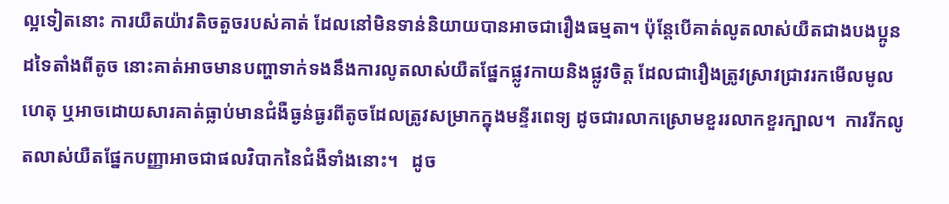ល្អទៀតនោះ ការយឺតយ៉ាវតិចតួចរបស់គាត់ ដែលនៅមិនទាន់និយាយបានអាចជារឿងធម្មតា។ ប៉ុន្តែបើគាត់លូតលាស់យឺតជាងបងប្អូនដទៃតាំងពីតូច នោះគាត់អាចមានបញ្ហាទាក់ទងនឹងការលូតលាស់យឺតផ្នែកផ្លូវកាយនិងផ្លូវចិត្ត ដែលជារឿងត្រូវស្រាវជ្រាវរកមើលមូលហេតុ ឬអាចដោយសារគាត់ធ្លាប់មានជំងឺធ្ងន់ធ្ងរពីតូចដែលត្រូវសម្រាកក្នុងមន្ទីរពេទ្យ ដូចជារលាកស្រោមខួររលាកខួរក្បាល។  ការរីកលូតលាស់យឺតផ្នែកបញ្ញាអាចជាផលវិបាកនៃជំងឺទាំងនោះ។   ដូច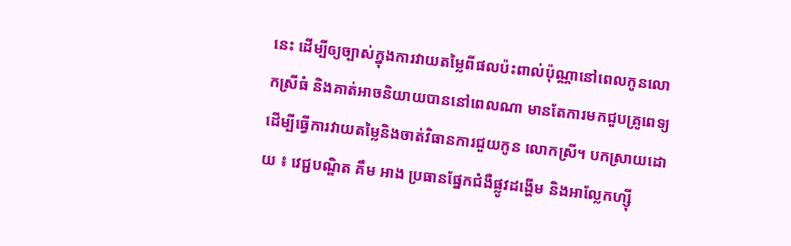នេះ ដើម្បីឲ្យច្បាស់ក្នុងការវាយតម្លៃពីផលប៉ះពាល់ប៉ុណ្ណានៅពេលកូនលោកស្រីធំ និងគាត់អាចនិយាយបាននៅពេលណា មានតែការមកជួបគ្រូពេទ្យ ដើម្បីធ្វើការវាយតម្លៃនិងចាត់វិធានការជួយកូន លោកស្រី។ បកស្រាយដោយ ៖ វេជ្ជបណ្ឌិត គឹម អាង ប្រធានផ្នែកជំងឺផ្លូវដង្ហើម និងអាល្លែកហ្ស៊ី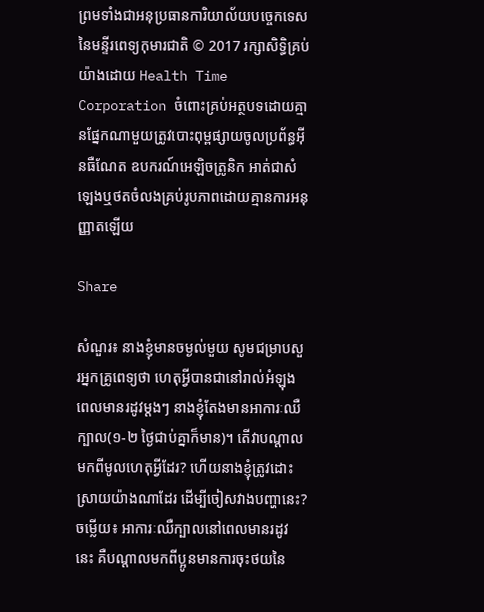ព្រមទាំងជាអនុប្រធានការិយាល័យបច្ចេកទេសនៃមន្ទីរពេទ្យកុមារជាតិ © 2017 រក្សាសិទ្ធិគ្រប់យ៉ាងដោយ Health Time Corporation ចំពោះគ្រប់អត្ថបទដោយគ្មានផ្នែកណាមួយត្រូវបោះពុម្ពផ្សាយចូលប្រព័ន្ធអ៊ីនធឺណែត ឧបករណ៍អេឡិចត្រូនិក អាត់ជាសំឡេងឬថតចំលងគ្រប់រូបភាពដោយគ្មានការអនុញ្ញាតឡើយ

Share

សំណួរ៖ នាងខ្ញុំមានចម្ងល់មួយ សូមជម្រាបសួរអ្នកគ្រូពេទ្យថា ហេតុអ្វីបានជានៅរាល់អំឡុងពេលមានរដូវម្តងៗ នាងខ្ញុំតែងមានអាការៈឈឺក្បាល(១-២ ថ្ងៃជាប់គ្នាក៏មាន)។ តើវាបណ្តាលមកពីមូលហេតុអ្វីដែរ? ហើយនាងខ្ញុំត្រូវដោះស្រាយយ៉ាងណាដែរ ដើម្បីចៀសវាងបញ្ហានេះ?   ចម្លើយ៖ អាការៈឈឺក្បាលនៅពេលមានរដូវនេះ គឺបណ្តាលមកពីប្អូនមានការចុះថយនៃ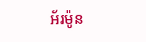អ័រម៉ូន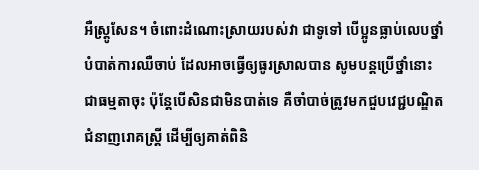អឺស្ត្រូសែន។ ចំពោះដំណោះស្រាយរបស់វា ជាទូទៅ បើប្អូនធ្លាប់លេបថ្នាំបំបាត់ការឈឺចាប់ ដែលអាចធ្វើឲ្យធូរស្រាលបាន សូមបន្តប្រើថ្នាំនោះជាធម្មតាចុះ ប៉ុន្តែបើសិនជាមិនបាត់ទេ គឺចាំបាច់ត្រូវមកជួបវេជ្ជបណ្ឌិតជំនាញរោគស្រ្តី ដើម្បីឲ្យគាត់ពិនិ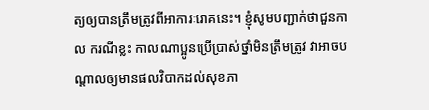ត្យឲ្យបានត្រឹមត្រូវពីអាការៈរោគនេះ។ ខ្ញុំសូមបញ្ជាក់ថាជួនកាល ករណីខ្លះ កាលណាប្អូនប្រើប្រាស់ថ្នាំមិនត្រឹមត្រូវ វាអាចបណ្តាលឲ្យមានផលវិបាកដល់សុខភា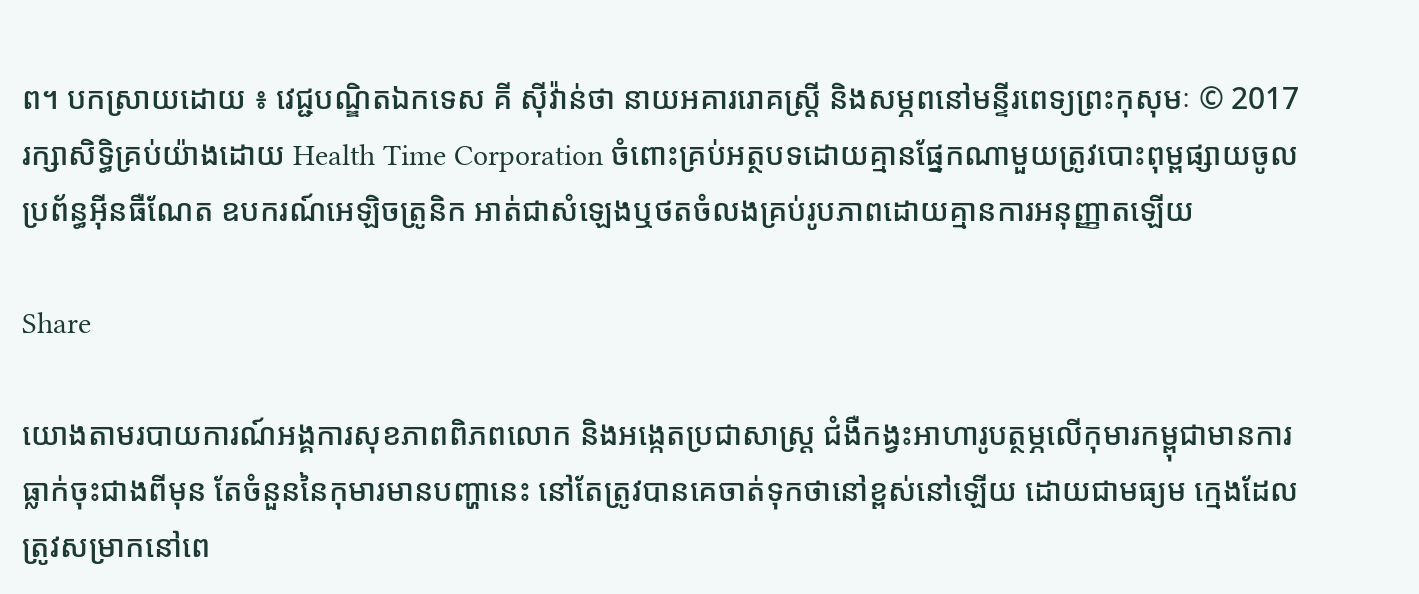ព។ បកស្រាយដោយ ៖ វេជ្ជបណ្ឌិតឯកទេស គី ស៊ីវ៉ាន់ថា នាយអគាររោគស្រ្តី និងសម្ភពនៅមន្ទីរពេទ្យព្រះកុសុមៈ © 2017 រក្សាសិទ្ធិគ្រប់យ៉ាងដោយ Health Time Corporation ចំពោះគ្រប់អត្ថបទដោយគ្មានផ្នែកណាមួយត្រូវបោះពុម្ពផ្សាយចូលប្រព័ន្ធអ៊ីនធឺណែត ឧបករណ៍អេឡិចត្រូនិក អាត់ជាសំឡេងឬថតចំលងគ្រប់រូបភាពដោយគ្មានការអនុញ្ញាតឡើយ

Share

យោងតាមរបាយការណ៍អង្គការសុខភាពពិភពលោក និងអង្កេតប្រជាសាស្ត្រ ជំងឺកង្វះអាហារូបត្ថម្ភលើកុមារកម្ពុជាមានការធ្លាក់ចុះជាងពីមុន តែចំនួននៃកុមារមានបញ្ហានេះ នៅតែត្រូវបានគេចាត់ទុកថានៅខ្ពស់នៅឡើយ ដោយជាមធ្យម ក្មេងដែលត្រូវសម្រាកនៅពេ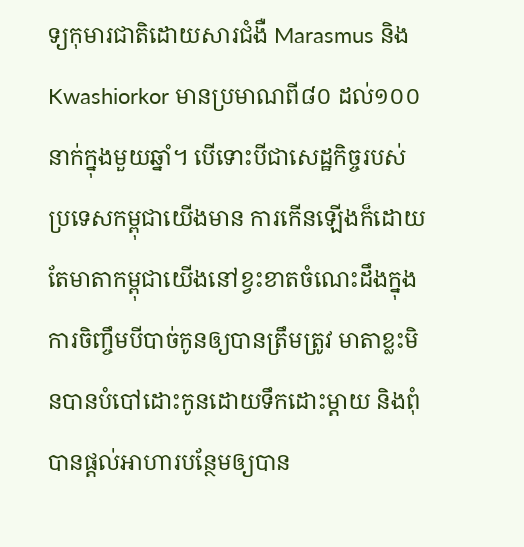ទ្យកុមារជាតិដោយសារជំងឺ Marasmus និង Kwashiorkor មានប្រមាណពី៨០ ដល់១០០នាក់ក្នុងមួយឆ្នាំ។ បើទោះបីជាសេដ្ឋកិច្ចរបស់ប្រទេសកម្ពុជាយើងមាន ការកើនឡើងក៏ដោយ តែមាតាកម្ពុជាយើងនៅខ្វះខាតចំណេះដឹងក្នុងការចិញ្ចឹមបីបាច់កូនឲ្យបានត្រឹមត្រូវ មាតាខ្លះមិនបានបំបៅដោះកូនដោយទឹកដោះម្តាយ និងពុំបានផ្តល់អាហារបន្ថែមឲ្យបាន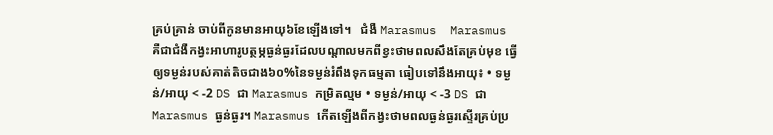គ្រប់គ្រាន់ ចាប់ពីកូនមានអាយុ៦ខែឡើងទៅ។   ជំងឺ Marasmus  Marasmus គឺជាជំងឺកង្វះអាហារូបត្ថម្ភធ្ងន់ធ្ងរដែលបណ្តាលមកពីខ្វះថាមពលសឹងតែគ្រប់មុខ ធ្វើឲ្យទម្ងន់របស់គាត់តិចជាង៦០%នៃទម្ងន់រំពឹងទុកធម្មតា ធៀបទៅនឹងអាយុ៖ • ទម្ងន់/អាយុ < -2 DS ជា Marasmus កម្រិតល្មម • ទម្ងន់/អាយុ < -3 DS ជា Marasmus ធ្ងន់ធ្ងរ។ Marasmus កើតឡើងពីកង្វះថាមពលធ្ងន់ធ្ងរស្ទើរគ្រប់ប្រ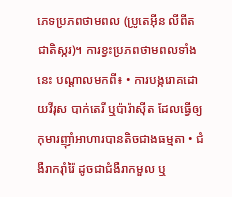ភេទប្រភពថាមពល (ប្រូតេអ៊ីន លីពីត ជាតិស្ករ)។ ការខ្វះប្រភពថាមពលទាំងនេះ បណ្តាលមកពី៖ • ការបង្ករោគដោយវីរុស បាក់តេរី ឬប៉ារ៉ាស៊ីត ដែលធ្វើឲ្យកុមារញ៉ាំអាហារបានតិចជាងធម្មតា • ជំងឺរាករ៉ាំរ៉ៃ ដូចជាជំងឺរាកមួល ឬ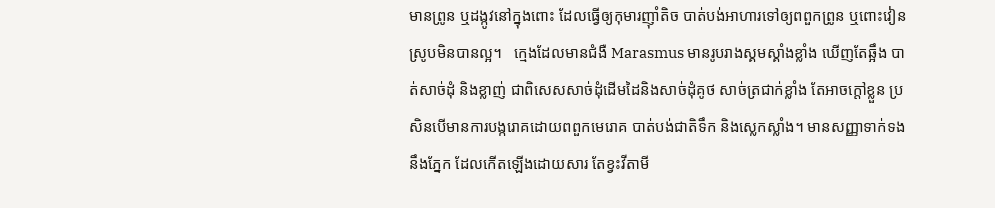មានព្រូន ឬដង្កូវនៅក្នុងពោះ ដែលធ្វើឲ្យកុមារញ៉ាំតិច បាត់បង់អាហារទៅឲ្យពពួកព្រូន ឬពោះវៀនស្រូបមិនបានល្អ។   ក្មេងដែលមានជំងឺ Marasmus មានរូបរាងស្គមស្គាំងខ្លាំង ឃើញតែឆ្អឹង បាត់សាច់ដុំ និងខ្លាញ់ ជាពិសេសសាច់ដុំដើមដៃនិងសាច់ដុំគូថ សាច់ត្រជាក់ខ្លាំង តែអាចក្តៅខ្លួន ប្រសិនបើមានការបង្ករោគដោយពពួកមេរោគ បាត់បង់ជាតិទឹក និងស្លេកស្លាំង។ មានសញ្ញាទាក់ទងនឹងភ្នែក ដែលកើតឡើងដោយសារ តែខ្វះវីតាមី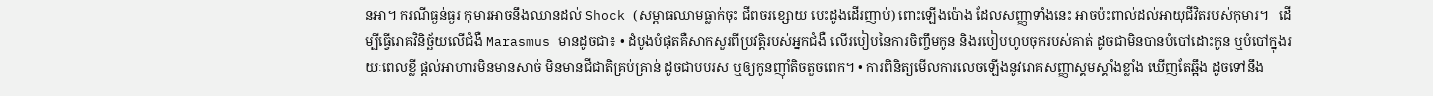នអា។ ករណីធ្ងន់ធ្ងរ កុមារអាចនឹងឈានដល់ Shock (សម្ពាធឈាមធ្លាក់ចុះ ជីពចរខ្សោយ បេះដូងដើរញាប់) ពោះឡើងប៉ោង ដែលសញ្ញាទាំងនេះ អាចប៉ះពាល់ដល់អាយុជីវិតរបស់កុមារ។   ដើម្បីធ្វើរោគវិនិច្ឆ័យលើជំងឺ Marasmus មានដូចជា៖ • ដំបូងបំផុតគឺសាកសួរពីប្រវត្តិរបស់អ្នកជំងឺ លើរបៀបនៃការចិញ្ចឹមកូន និងរបៀបហូបចុករបស់គាត់ ដូចជាមិនបានបំបៅដោះកូន ឬបំបៅក្នុងរយៈពេលខ្លី ផ្តល់អាហារមិនមានសាច់ មិនមានជីជាតិគ្រប់គ្រាន់ ដូចជាបបរស ឬឲ្យកូនញ៉ាំតិចតួចពេក។ • ការពិនិត្យមើលការលេចឡើងនូវរោគសញ្ញាស្គមស្គាំងខ្លាំង ឃើញតែឆ្អឹង ដូចទៅនឹង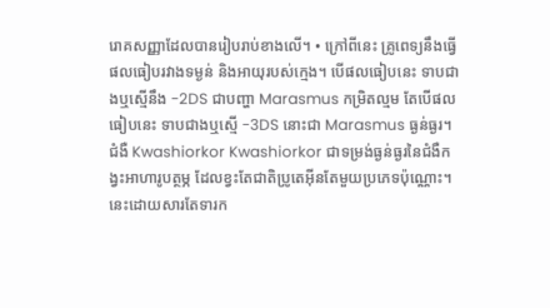រោគសញ្ញាដែលបានរៀបរាប់ខាងលើ។ • ក្រៅពីនេះ គ្រូពេទ្យនឹងធ្វើផលធៀបរវាងទម្ងន់ និងអាយុរបស់ក្មេង។ បើផលធៀបនេះ ទាបជាងឬស្មើនឹង -2DS ជាបញ្ហា Marasmus កម្រិតល្មម តែបើផលធៀបនេះ ទាបជាងឬស្មើ -3DS នោះជា Marasmus ធ្ងន់ធ្ងរ។   ជំងឺ Kwashiorkor Kwashiorkor ជាទម្រង់ធ្ងន់ធ្ងរនៃជំងឺកង្វះអាហារូបត្ថម្ភ ដែលខ្វះតែជាតិប្រូតេអ៊ីនតែមួយប្រភេទប៉ុណ្ណោះ។ នេះដោយសារតែទារក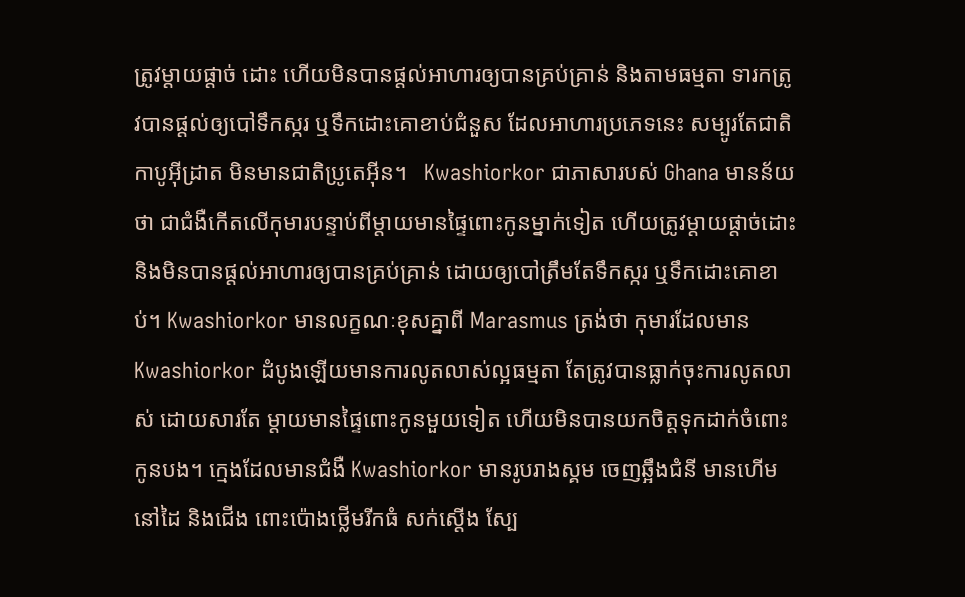ត្រូវម្តាយផ្តាច់ ដោះ ហើយមិនបានផ្តល់អាហារឲ្យបានគ្រប់គ្រាន់ និងតាមធម្មតា ទារកត្រូវបានផ្តល់ឲ្យបៅទឹកស្ករ ឬទឹកដោះគោខាប់ជំនួស ដែលអាហារប្រភេទនេះ សម្បូរតែជាតិកាបូអ៊ីដ្រាត មិនមានជាតិប្រូតេអ៊ីន។   Kwashiorkor ជាភាសារបស់ Ghana មានន័យថា ជាជំងឺកើតលើកុមារបន្ទាប់ពីម្តាយមានផ្ទៃពោះកូនម្នាក់ទៀត ហើយត្រូវម្តាយផ្តាច់ដោះ និងមិនបានផ្តល់អាហារឲ្យបានគ្រប់គ្រាន់ ដោយឲ្យបៅត្រឹមតែទឹកស្ករ ឬទឹកដោះគោខាប់។ Kwashiorkor មានលក្ខណៈខុសគ្នាពី Marasmus ត្រង់ថា កុមារដែលមាន Kwashiorkor ដំបូងឡើយមានការលូតលាស់ល្អធម្មតា តែត្រូវបានធ្លាក់ចុះការលូតលាស់ ដោយសារតែ ម្តាយមានផ្ទៃពោះកូនមួយទៀត ហើយមិនបានយកចិត្តទុកដាក់ចំពោះកូនបង។ ក្មេងដែលមានជំងឺ Kwashiorkor មានរូបរាងស្គម ចេញឆ្អឹងជំនី មានហើមនៅដៃ និងជើង ពោះប៉ោងថ្លើមរីកធំ សក់ស្តើង ស្បែ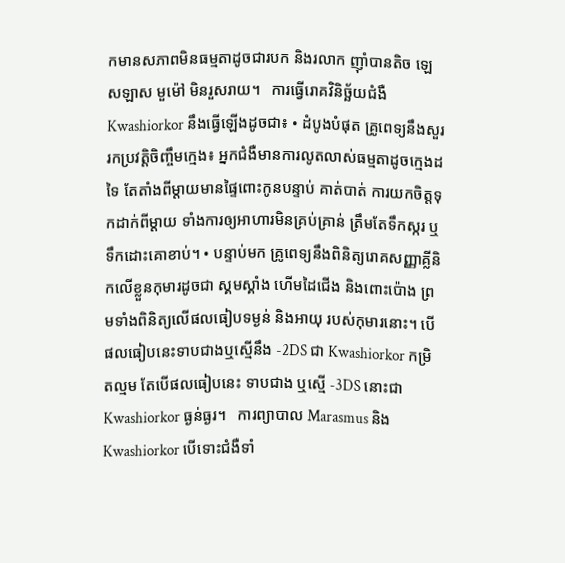កមានសភាពមិនធម្មតាដូចជារបក និងរលាក ញ៉ាំបានតិច ឡេសឡាស មួម៉ៅ មិនរួសរាយ។   ការធ្វើរោគវិនិច្ឆ័យជំងឺ Kwashiorkor នឹងធ្វើឡើងដូចជា៖ • ដំបូងបំផុត គ្រូពេទ្យនឹងសួររកប្រវត្តិចិញ្ចឹមក្មេង៖ អ្នកជំងឺមានការលូតលាស់ធម្មតាដូចក្មេងដទៃ តែតាំងពីម្តាយមានផ្ទៃពោះកូនបន្ទាប់ គាត់បាត់ ការយកចិត្តទុកដាក់ពីម្តាយ ទាំងការឲ្យអាហារមិនគ្រប់គ្រាន់ ត្រឹមតែទឹកស្ករ ឬទឹកដោះគោខាប់។ • បន្ទាប់មក គ្រូពេទ្យនឹងពិនិត្យរោគសញ្ញាគ្លីនិកលើខ្លួនកុមារដូចជា ស្គមស្គាំង ហើមដៃជើង និងពោះប៉ោង ព្រមទាំងពិនិត្យលើផលធៀបទម្ងន់ និងអាយុ របស់កុមារនោះ។ បើផលធៀបនេះទាបជាងឬស្មើនឹង -2DS ជា Kwashiorkor កម្រិតល្មម តែបើផលធៀបនេះ ទាបជាង ឬស្មើ -3DS នោះជា Kwashiorkor ធ្ងន់ធ្ងរ។   ការព្យាបាល Marasmus និង Kwashiorkor បើទោះជំងឺទាំ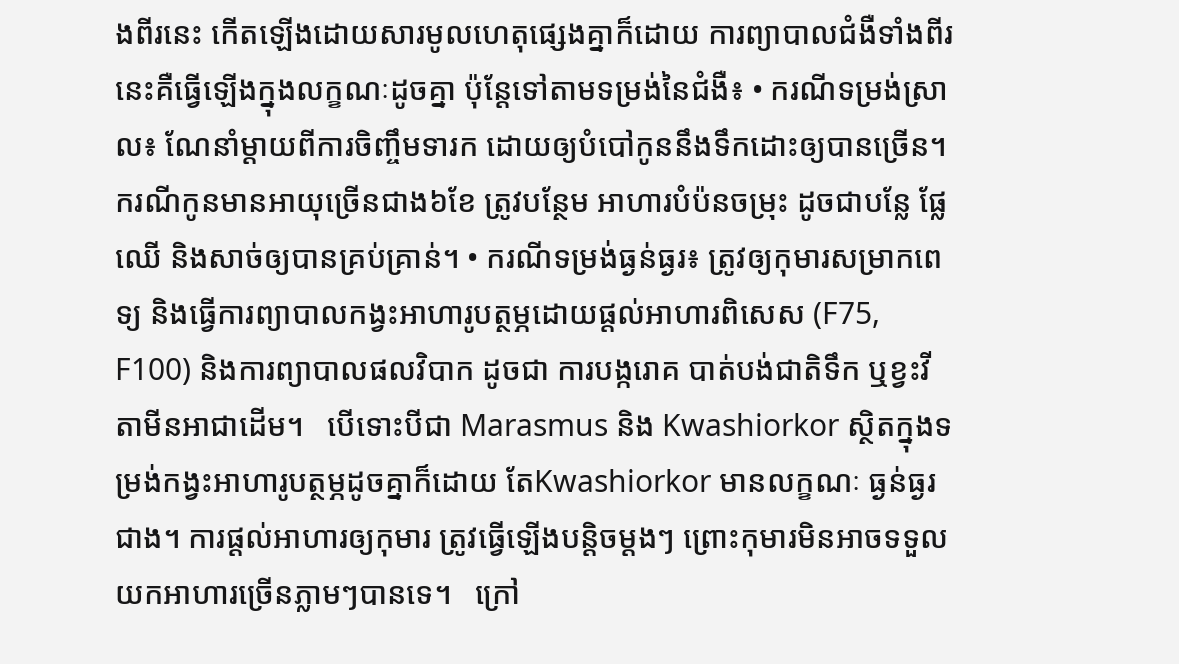ងពីរនេះ កើតឡើងដោយសារមូលហេតុផ្សេងគ្នាក៏ដោយ ការព្យាបាលជំងឺទាំងពីរនេះគឺធ្វើឡើងក្នុងលក្ខណៈដូចគ្នា ប៉ុន្តែទៅតាមទម្រង់នៃជំងឺ៖ • ករណីទម្រង់ស្រាល៖ ណែនាំម្តាយពីការចិញ្ចឹមទារក ដោយឲ្យបំបៅកូននឹងទឹកដោះឲ្យបានច្រើន។ ករណីកូនមានអាយុច្រើនជាង៦ខែ ត្រូវបន្ថែម អាហារបំប៉នចម្រុះ ដូចជាបន្លែ ផ្លែឈើ និងសាច់ឲ្យបានគ្រប់គ្រាន់។ • ករណីទម្រង់ធ្ងន់ធ្ងរ៖ ត្រូវឲ្យកុមារសម្រាកពេទ្យ និងធ្វើការព្យាបាលកង្វះអាហារូបត្ថម្ភដោយផ្តល់អាហារពិសេស (F75, F100) និងការព្យាបាលផលវិបាក ដូចជា ការបង្ករោគ បាត់បង់ជាតិទឹក ឬខ្វះវីតាមីនអាជាដើម។   បើទោះបីជា Marasmus និង Kwashiorkor ស្ថិតក្នុងទម្រង់កង្វះអាហារូបត្ថម្ភដូចគ្នាក៏ដោយ តែKwashiorkor មានលក្ខណៈ ធ្ងន់ធ្ងរជាង។ ការផ្តល់អាហារឲ្យកុមារ ត្រូវធ្វើឡើងបន្តិចម្តងៗ ព្រោះកុមារមិនអាចទទួលយកអាហារច្រើនភ្លាមៗបានទេ។   ក្រៅ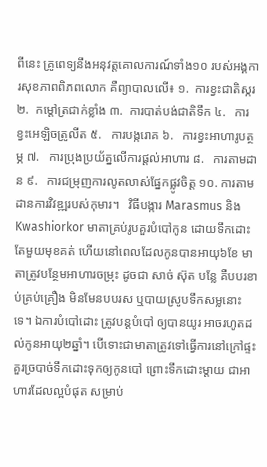ពីនេះ គ្រូពេទ្យនឹងអនុវត្តគោលការណ៍ទាំង១០ របស់អង្គការសុខភាពពិភពលោក គឺព្យាបាលលើ៖ ១.  ការខ្វះជាតិស្ករ ២.  កម្តៅត្រជាក់ខ្លាំង ៣.  ការបាត់បង់ជាតិទឹក ៤.   ការខ្វះអេឡិចត្រូលីត ៥.   ការបង្ករោគ ៦.   ការខ្វះអាហារូបត្ថម្ភ ៧.   ការប្រុងប្រយ័ត្នលើការផ្តល់អាហារ ៨.   ការតាមដាន ៩.   ការជម្រុញការលូតលាស់ផ្នែកផ្លូវចិត្ត ១០. ការតាមដានការវិវឌ្ឍរបស់កុមារ។   វិធីបង្ការ Marasmus និង Kwashiorkor មាតាគ្រប់រូបគួរបំបៅកូន ដោយទឹកដោះតែមួយមុខគត់ ហើយនៅពេលដែលកូនបានអាយុ៦ខែ មាតាត្រូវបន្ថែមអាហារចម្រុះ ដូចជា សាច់ ស៊ុត បន្លែ គឺបបរខាប់គ្រប់គ្រឿង មិនមែនបបរស ឬបាយស្រូបទឹកសម្លនោះទេ។ ឯការបំបៅដោះ ត្រូវបន្តបំបៅ ឲ្យបានយូរ អាចរហូតដល់កូនអាយុ២ឆ្នាំ។ បើទោះជាមាតាត្រូវទៅធ្វើការនៅក្រៅផ្ទះ គួរច្របាច់ទឹកដោះទុកឲ្យកូនបៅ ព្រោះទឹកដោះម្តាយ ជាអាហារដែលល្អបំផុត សម្រាប់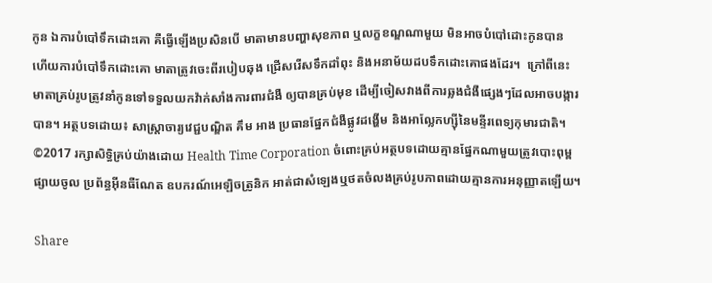កូន ឯការបំបៅទឹកដោះគោ គឺធ្វើឡើងប្រសិនបើ មាតាមានបញ្ហាសុខភាព ឬលក្ខខណ្ឌណាមួយ មិនអាចបំបៅដោះកូនបាន ហើយការបំបៅទឹកដោះគោ មាតាត្រូវចេះពីរបៀបឆុង ជ្រើសរើសទឹកដាំពុះ និងអនាម័យដបទឹកដោះគោផងដែរ។  ក្រៅពីនេះ មាតាគ្រប់រូបត្រូវនាំកូនទៅទទួលយកវ៉ាក់សាំងការពារជំងឺ ឲ្យបានគ្រប់មុខ ដើម្បីចៀសវាងពីការឆ្លងជំងឺផ្សេងៗដែលអាចបង្ការបាន។ អត្ថបទដោយ៖ សាស្ត្រាចារ្យវេជ្ជបណ្ឌិត គឹម អាង ប្រធានផ្នែកជំងឺផ្លូវដង្ហើម និងអាល្លែកហ្ស៊ីនៃមន្ទីរពេទ្យកុមារជាតិ។ ©2017 រក្សាសិទ្ធិគ្រប់យ៉ាងដោយ Health Time Corporation ចំពោះគ្រប់អត្ថបទដោយគ្មានផ្នែកណាមួយត្រូវបោះពុម្ពផ្សាយចូល ប្រព័ន្ធអ៊ីនធឺណែត ឧបករណ៍អេឡិចត្រូនិក អាត់ជាសំឡេងឬថតចំលងគ្រប់រូបភាពដោយគ្មានការអនុញ្ញាតឡើយ។

Share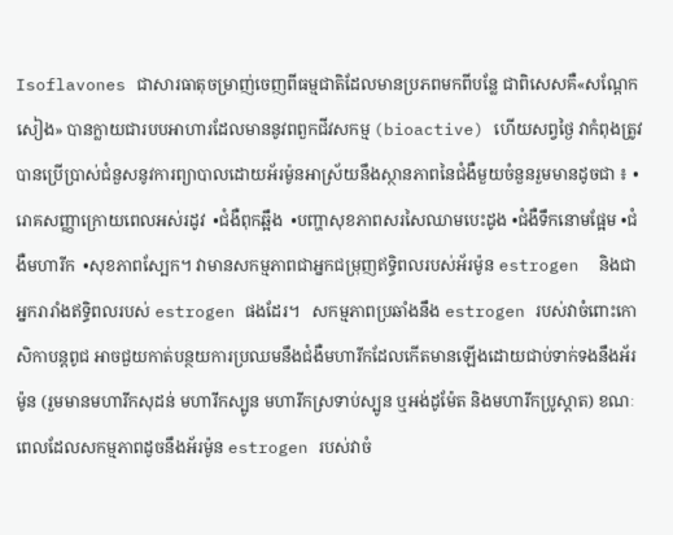Isoflavones ជាសារធាតុចម្រាញ់ចេញពីធម្មជាតិដែលមានប្រភពមកពីបន្លែ ជាពិសេសគឺ«សណ្តែកសៀង» បានក្លាយជារបបអាហារដែលមាននូវពពួកជីវសកម្ម (bioactive) ហើយសព្វថ្ងៃ វាកំពុងត្រូវបានប្រើប្រាស់ជំនួសនូវការព្យាបាលដោយអ័រម៉ូនអាស្រ័យនឹងស្ថានភាពនៃជំងឺមួយចំនួនរួមមានដូចជា ៖ •រោគសញ្ញាក្រោយពេលអស់រដូវ  •ជំងឺពុកឆ្អឹង  •បញ្ហាសុខភាពសរសៃឈាមបេះដូង •ជំងឺទឹកនោមផ្អែម •ជំងឺមហារីក  •សុខភាពស្បែក។ វាមានសកម្មភាពជាអ្នកជម្រុញឥទ្ធិពលរបស់អ័រម៉ូន estrogen  និងជាអ្នករារាំងឥទ្ធិពលរបស់ estrogen ផងដែរ។   សកម្មភាពប្រឆាំងនឹង estrogen របស់វាចំពោះកោសិកាបន្តពូជ អាចជួយកាត់បន្ថយការប្រឈមនឹងជំងឺមហារីកដែលកើតមានឡើងដោយជាប់ទាក់ទងនឹងអ័រម៉ូន (រួមមានមហារីកសុដន់ មហារីកស្បូន មហារីកស្រទាប់ស្បូន ឬអង់ដូម៉ែត និងមហារីកប្រូស្តាត) ខណៈពេលដែលសកម្មភាពដូចនឹងអ័រម៉ូន estrogen របស់វាចំ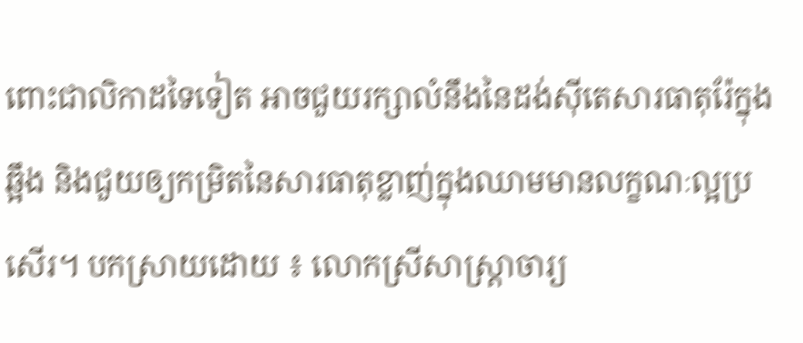ពោះជាលិកាដទៃទៀត អាចជួយរក្សាលំនឹងនៃដង់ស៊ីតេសារធាតុរ៉ែក្នុងឆ្អឹង និងជួយឲ្យកម្រិតនៃសារធាតុខ្លាញ់ក្នុងឈាមមានលក្ខណៈល្អប្រសើរ។ បកស្រាយដោយ ៖ លោកស្រីសាស្ត្រាចារ្យ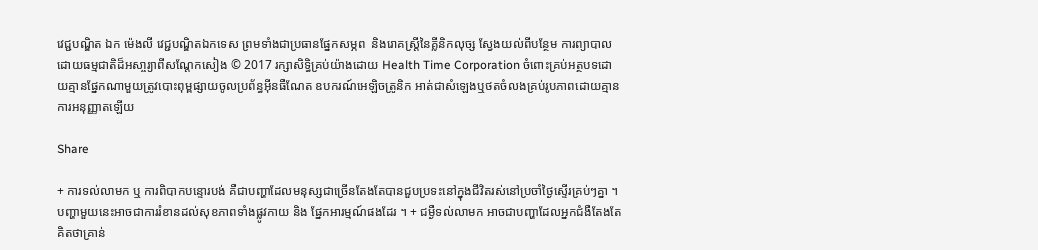វេជ្ជបណ្ឌិត ឯក ម៉េងលី វេជ្ជបណ្ឌិតឯកទេស ព្រមទាំងជាប្រធានផ្នែកសម្ភព  និងរោគស្រ្តីនៃគ្លីនិកលុច្ស ស្វែងយល់ពីបន្ថែម ការព្យាបាលដោយធម្មជាតិដ៏អសា្ចរ្យាពីសណ្តែកសៀង © 2017 រក្សាសិទ្ធិគ្រប់យ៉ាងដោយ Health Time Corporation ចំពោះគ្រប់អត្ថបទដោយគ្មានផ្នែកណាមួយត្រូវបោះពុម្ពផ្សាយចូលប្រព័ន្ធអ៊ីនធឺណែត ឧបករណ៍អេឡិចត្រូនិក អាត់ជាសំឡេងឬថតចំលងគ្រប់រូបភាពដោយគ្មានការអនុញ្ញាតឡើយ

Share

+ ការទល់លាមក ឬ ការពិបាកបន្ទោរបង់ គឺជាបញ្ហាដែលមនុស្សជាច្រើនតែងតែបានជួបប្រទះនៅក្នុងជីវិតរស់នៅប្រចាំថ្ងៃស្ទើរគ្រប់ៗគ្នា ។ បញ្ហាមួយនេះអាចជាការរំខានដល់សុខភាពទាំងផ្លូវកាយ និង ផ្នែកអារម្មណ៍ផងដែរ ។ + ជម្ងឺទល់លាមក អាចជាបញ្ហាដែលអ្នកជំងឺតែងតែគិតថាគ្រាន់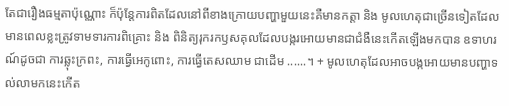តែជារឿងធម្មតាប៉ុណ្ណោះ ក៏ប៉ុន្តែការពិតដែលនៅពីខាងក្រោយបញ្ហាមួយនេះគឺមានកត្តា និង មូលហេតុជាច្រើនទៀតដែលមានពេលខ្លះត្រូវទាមទារការពិគ្រោះ និង ពិនិត្យរុករកឫសគុលដែលបង្ករអោយមានជាជំងឺនេះកើតឡើងមកបាន ឧទាហរណ៍ដូចជា ការឆ្លុះក្រពះ, ការធ្វើអេកូពោះ, ការធ្វើតេសឈាម ជាដើម ......។ + មូលហេតុដែលអាចបង្កអោយមានបញ្ហាទល់លាមកនេះកើត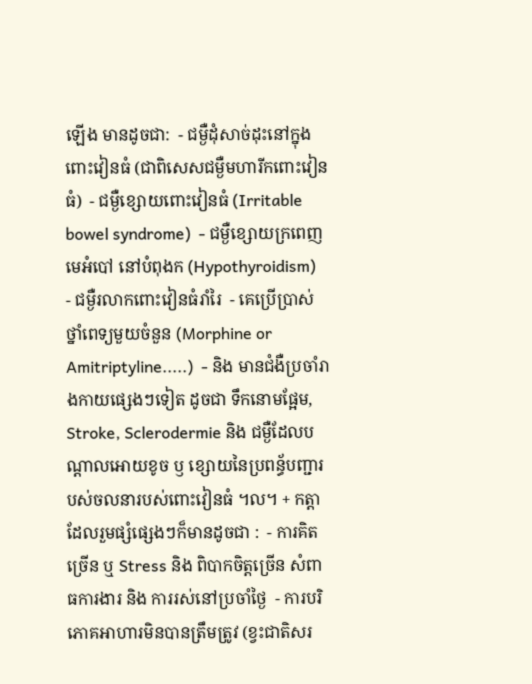ឡើង មានដូចជា:  - ជម្ងឺដុំសាច់ដុះនៅក្នុងពោះវៀនធំ (ជាពិសេសជម្ងឺមហារីកពោះវៀនធំ)  - ជម្ងឺខ្សោយពោះវៀនធំ (Irritable bowel syndrome)  - ជម្ងឺខ្សោយក្រពេញមេអំបៅ នៅបំពុងក (Hypothyroidism)  - ជម្ងឺរលាកពោះវៀនធំរាំរៃ  - គេប្រើប្រាស់ថ្នាំពេទ្យមួយចំនួន (Morphine or Amitriptyline.....)  - និង មានជំងឺប្រចាំរាងកាយផ្សេងៗទៀត ដូចជា ទឹកនោមផ្អែម, Stroke, Sclerodermie និង ជម្ងឺដែលបណ្តាលអោយខូច ឫ ខ្សោយនៃប្រពន្ធ័បញ្ជារបស់ចលនារបស់ពោះវៀនធំ ។ល។ + កត្តាដែលរួមផ្សំផ្សេងៗក៏មានដូចជា :  - ការគិតច្រើន ឬ Stress និង ពិបាកចិត្តច្រើន សំពាធការងារ និង ការរស់នៅប្រចាំថ្ងៃ  - ការបរិភោគអាហារមិនបានត្រឹមត្រូវ (ខ្វះជាតិសរ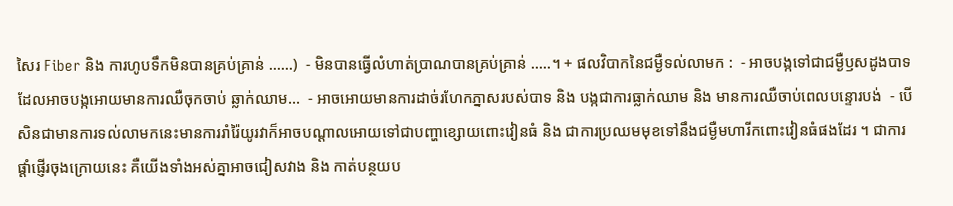សៃរ Fiber និង ការហូបទឹកមិនបានគ្រប់គ្រាន់ ......)  - មិនបានធ្វើលំហាត់ប្រាណបានគ្រប់គ្រាន់ .....។ + ផលវិបាកនៃជម្ងឺទល់លាមក :  - អាចបង្កទៅជាជម្ងឺឫសដូងបាទ ដែលអាចបង្កអោយមានការឈឺចុកចាប់ ឆ្លាក់ឈាម...  - អាចអោយមានការដាច់រហែកភ្នាសរបស់បាទ និង បង្កជាការធ្លាក់ឈាម និង មានការឈឺចាប់ពេលបន្ទោរបង់  - បើសិនជាមានការទល់លាមកនេះមានការរាំរ៉ៃយូរវាក៏អាចបណ្តាលអោយទៅជាបញ្ហាខ្សោយពោះវៀនធំ និង ជាការប្រឈមមុខទៅនឹងជម្ងឺមហារីកពោះវៀនធំផងដែរ ។ ជាការផ្ដាំផ្ញើរចុងក្រោយនេះ គឺយើងទាំងអស់គ្នាអាចជៀសវាង និង កាត់បន្ថយប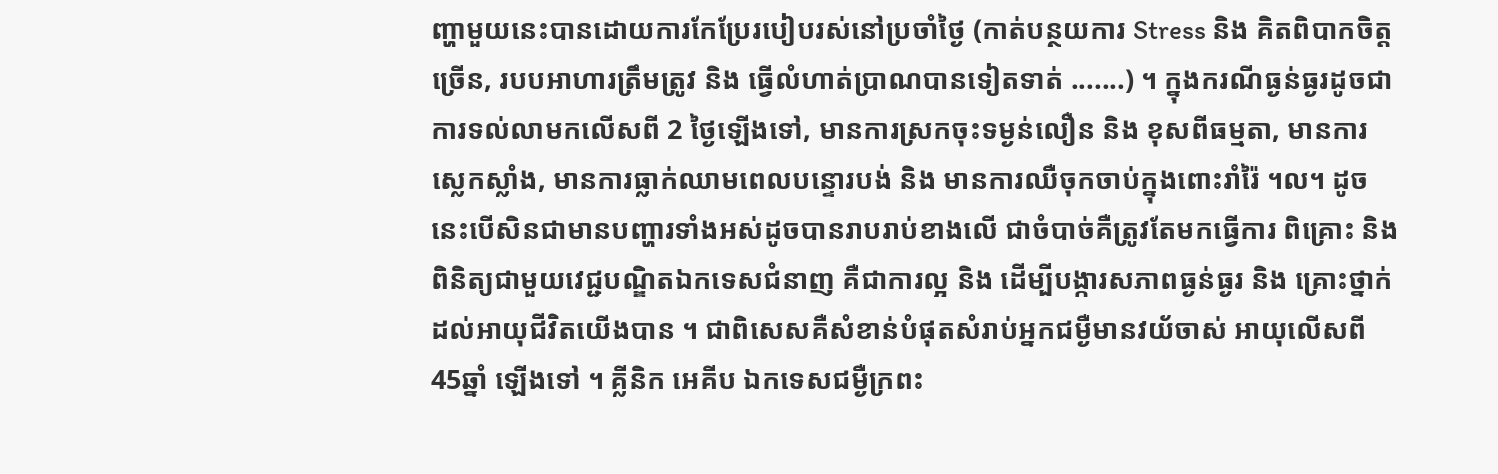ញ្ហាមួយនេះបានដោយការកែប្រែរបៀបរស់នៅប្រចាំថ្ងៃ (កាត់បន្ថយការ Stress និង គិតពិបាកចិត្តច្រើន, របបអាហារត្រឹមត្រូវ និង ធ្វើលំហាត់ប្រាណបានទៀតទាត់ .......) ។ ក្នុងករណីធ្ងន់ធ្ងរដូចជា ការទល់លាមកលើសពី 2 ថ្ងៃឡើងទៅ, មានការស្រកចុះទម្ងន់លឿន និង ខុសពីធម្មតា, មានការស្លេកស្លាំង, មានការធ្លាក់ឈាមពេលបន្ទោរបង់ និង មានការឈឺចុកចាប់ក្នុងពោះរាំរ៉ៃ ។ល។ ដូចនេះបើសិនជាមានបញ្ហារទាំងអស់ដូចបានរាបរាប់ខាងលើ ជាចំបាច់គឺត្រូវតែមកធ្វើការ ពិគ្រោះ និង ពិនិត្យជាមួយវេជ្ជបណ្ឌិតឯកទេសជំនាញ គឺជាការល្អ និង ដើម្បីបង្ការសភាពធ្ងន់ធ្ងរ និង គ្រោះថ្នាក់ដល់អាយុជីវិតយើងបាន ។ ជាពិសេសគឺសំខាន់បំផុតសំរាប់អ្នកជម្ងឺមានវយ័ចាស់ អាយុលើសពី 45ឆ្នាំ ឡើងទៅ ។ គ្លីនិក អេគីប ឯកទេសជម្ងឺក្រពះ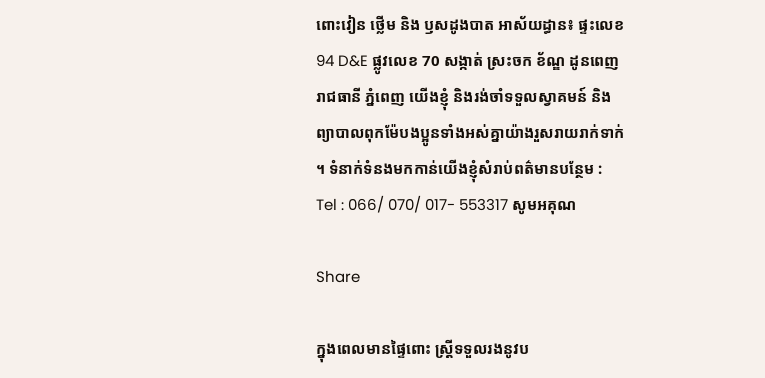ពោះវៀន ថ្លើម និង ឫសដូងបាត អាស័យដ្ធាន៖ ផ្ទះលេខ 94 D&E ផ្លូវលេខ 70 សង្កាត់ ស្រះចក ខ័ណ្ឌ ដូនពេញ រាជធានី ភ្នំពេញ យើងខ្ញុំ និងរង់ចាំទទួលស្វាគមន៍ និង ព្យាបាលពុកម៉ែបងប្អូនទាំងអស់គ្នាយ៉ាងរួសរាយរាក់ទាក់ ។ ទំនាក់ទំនងមកកាន់យើងខ្ញុំសំរាប់ពត៌មានបន្ថែម : Tel : 066/ 070/ 017- 553317 សូមអគុណ

Share

ក្នុងពេលមានផ្ទៃពោះ ស្ត្រីទទួលរងនូវប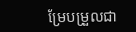ម្រែបម្រួលជា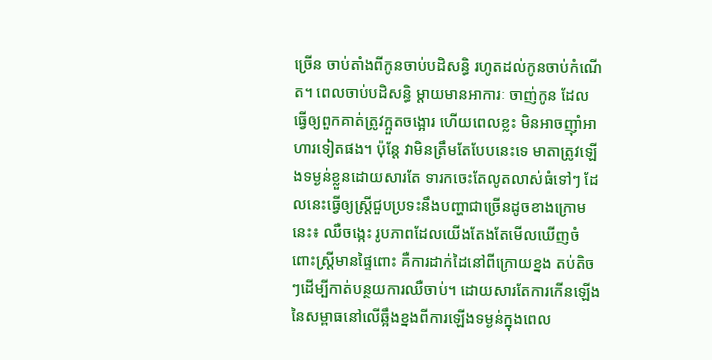ច្រើន ចាប់តាំងពីកូនចាប់បដិសន្ធិ រហូតដល់កូនចាប់កំណើត។ ពេលចាប់បដិសន្ធិ ម្តាយមានអាការៈ ចាញ់កូន ដែលធ្វើឲ្យពួកគាត់ត្រូវក្អួតចង្អោរ ហើយពេលខ្លះ មិនអាចញ៉ាំអាហារទៀតផង។ ប៉ុន្តែ វាមិនត្រឹមតែបែបនេះទេ មាតាត្រូវឡើងទម្ងន់ខ្លួនដោយសារតែ ទារកចេះតែលូតលាស់ធំទៅៗ ដែលនេះធ្វើឲ្យស្រ្តីជួបប្រទះនឹងបញ្ហាជាច្រើនដូចខាងក្រោមនេះ៖ ឈឺចង្កេះ រូបភាពដែលយើងតែងតែមើលឃើញចំពោះស្រ្តីមានផ្ទៃពោះ គឺការដាក់ដៃនៅពីក្រោយខ្នង តប់តិចៗដើម្បីកាត់បន្ថយការឈឺចាប់។ ដោយសារតែការកើនឡើង នៃសម្ពាធនៅលើឆ្អឹងខ្នងពីការឡើងទម្ងន់ក្នុងពេល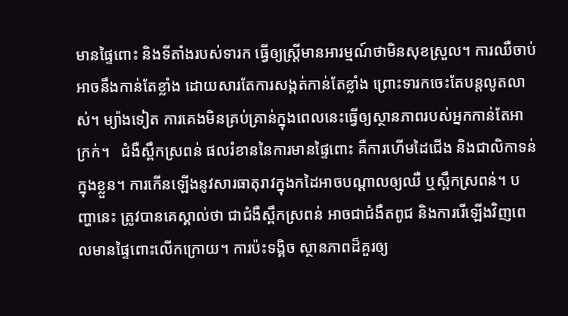មានផ្ទៃពោះ និងទីតាំងរបស់ទារក ធ្វើឲ្យស្ត្រីមានអារម្មណ៍ថាមិនសុខស្រួល។ ការឈឺចាប់ អាចនឹងកាន់តែខ្លាំង ដោយសារតែការសង្កត់កាន់តែខ្លាំង ព្រោះទារកចេះតែបន្តលូតលាស់។ ម្យ៉ាងទៀត ការគេងមិនគ្រប់គ្រាន់ក្នុងពេលនេះធ្វើឲ្យស្ថានភាពរបស់អ្នកកាន់តែអាក្រក់។   ជំងឺស្ពឹកស្រពន់ ផលរំខាននៃការមានផ្ទៃពោះ គឺការហើមដៃជើង និងជាលិកាទន់ក្នុងខ្លួន។ ការកើនឡើងនូវសារធាតុរាវក្នុងកដៃអាចបណ្តាលឲ្យឈឺ ឬស្ពឹកស្រពន់។ បញ្ហានេះ ត្រូវបានគេស្គាល់ថា ជាជំងឺស្ពឹកស្រពន់ អាចជាជំងឺតពូជ និងការរើឡើងវិញពេលមានផ្ទៃពោះលើកក្រោយ។ ការប៉ះទង្គិច ស្ថានភាពដ៏គួរឲ្យ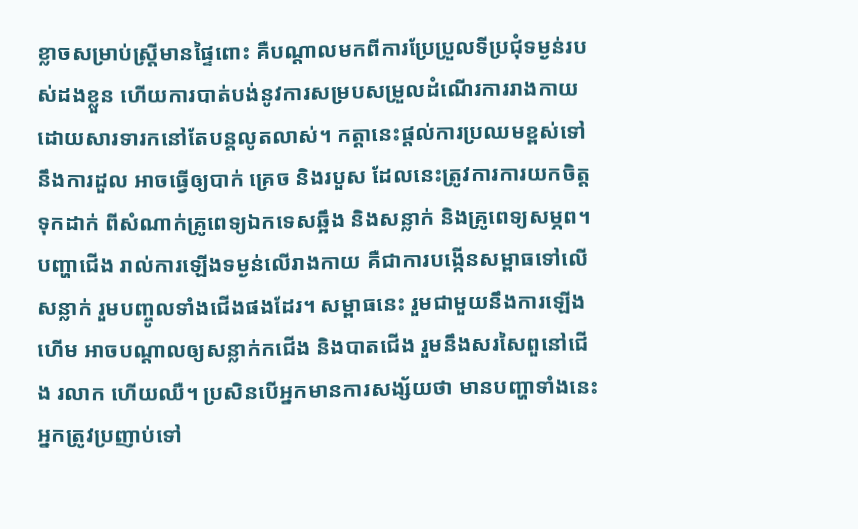ខ្លាចសម្រាប់ស្រ្តីមានផ្ទៃពោះ គឺបណ្តាលមកពីការប្រែប្រួលទីប្រជុំទម្ងន់របស់ដងខ្លួន ហើយការបាត់បង់នូវការសម្របសម្រួលដំណើរការរាងកាយ ដោយសារទារកនៅតែបន្តលូតលាស់។ កត្តានេះផ្តល់ការប្រឈមខ្ពស់ទៅនឹងការដួល អាចធ្វើឲ្យបាក់ គ្រេច និងរបួស ដែលនេះត្រូវការការយកចិត្តទុកដាក់ ពីសំណាក់គ្រូពេទ្យឯកទេសឆ្អឹង និងសន្លាក់ និងគ្រូពេទ្យសម្ភព។   បញ្ហាជើង រាល់ការឡើងទម្ងន់លើរាងកាយ គឺជាការបង្កើនសម្ពាធទៅលើសន្លាក់ រួមបញ្ចូលទាំងជើងផងដែរ។ សម្ពាធនេះ រួមជាមួយនឹងការឡើងហើម អាចបណ្តាលឲ្យសន្លាក់កជើង និងបាតជើង រួមនឹងសរសៃពួនៅជើង រលាក ហើយឈឺ។ ប្រសិនបើអ្នកមានការសង្ស័យថា មានបញ្ហាទាំងនេះ អ្នកត្រូវប្រញាប់ទៅ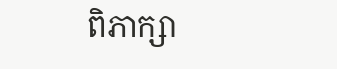ពិភាក្សា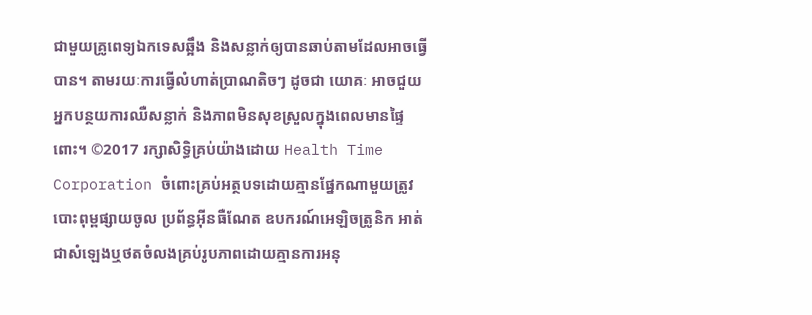ជាមួយគ្រូពេទ្យឯកទេសឆ្អឹង និងសន្លាក់ឲ្យបានឆាប់តាមដែលអាចធ្វើបាន។ តាមរយៈការធ្វើលំហាត់ប្រាណតិចៗ ដូចជា យោគៈ អាចជួយអ្នកបន្ថយការឈឺសន្លាក់ និងភាពមិនសុខស្រួលក្នុងពេលមានផ្ទៃពោះ។ ©2017 រក្សាសិទ្ធិគ្រប់យ៉ាងដោយ Health Time Corporation ចំពោះគ្រប់អត្ថបទដោយគ្មានផ្នែកណាមួយត្រូវបោះពុម្ពផ្សាយចូល ប្រព័ន្ធអ៊ីនធឺណែត ឧបករណ៍អេឡិចត្រូនិក អាត់ជាសំឡេងឬថតចំលងគ្រប់រូបភាពដោយគ្មានការអនុ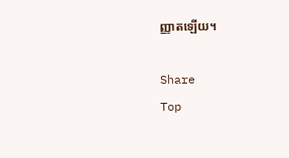ញ្ញាតឡើយ។

Share
Top